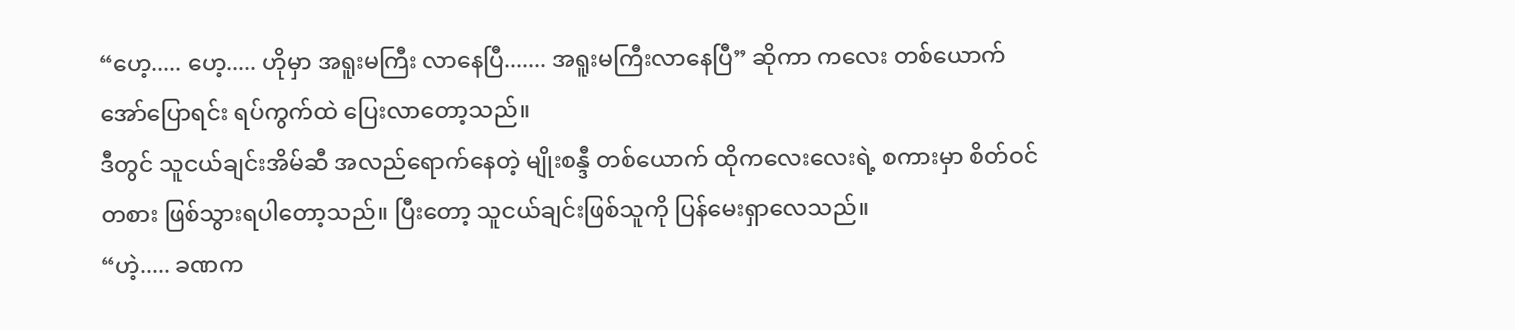“ဟေ့..... ဟေ့..... ဟိုမှာ အရူးမကြီး လာနေပြီ....... အရူးမကြီးလာနေပြီ” ဆိုကာ ကလေး တစ်ယောက် အော်ပြောရင်း ရပ်ကွက်ထဲ ပြေးလာတော့သည်။
ဒီတွင် သူငယ်ချင်းအိမ်ဆီ အလည်ရောက်နေတဲ့ မျိုးစန္ဒီ တစ်ယောက် ထိုကလေးလေးရဲ့ စကားမှာ စိတ်ဝင်တစား ဖြစ်သွားရပါတော့သည်။ ပြီးတော့ သူငယ်ချင်းဖြစ်သူကို ပြန်မေးရှာလေသည်။
“ဟဲ့..... ခဏက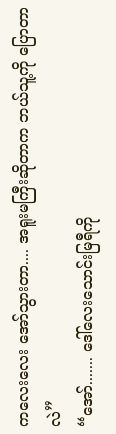ကလေးလေး အော်သွားတာ.... အရူးမကြီးဆိုတာက ဘယ်သူ့ကို ပြောတာလဲ”
“အော်....... ဒေါ်လေးသောင်းမြရီကို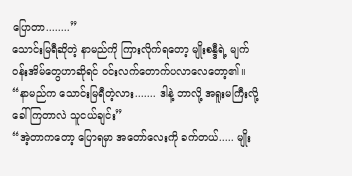ပြောတာ........”
သောင်းမြရီဆိုတဲ့ နာမည်ကို ကြားလိုက်ရတော့ မျိုးစန္ဒီရဲ့ မျက်ဝန်းအိမ်တွေဟာဆိုရင် ဝင်းလက်တောက်ပလာလေတော့၏။
“နာမည်က သောင်းမြရီတဲ့လား....... ဒါနဲ့ ဘာလို့ အရူးမကြီးလို့ ခေါ်ကြတာလဲ သူငယ်ချင်း”
“အဲ့တာကတော့ ပြောရမှာ အတော်လေးကို ခက်တယ်..... မျိုး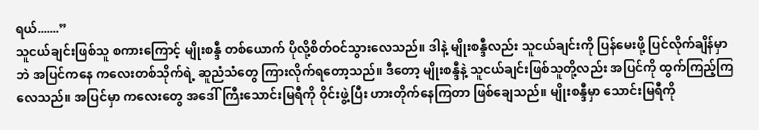ရယ်.......”
သူငယ်ချင်းဖြစ်သူ စကားကြောင့် မျိုးစန္ဒီ တစ်ယောက် ပိုလို့စိတ်ဝင်သွားလေသည်။ ဒါနဲ့ မျိုးစန္ဒီလည်း သူငယ်ချင်းကို ပြန်မေးဖို့ ပြင်လိုက်ချိန်မှာဘဲ အပြင်ကနေ ကလေးတစ်သိုက်ရဲ့ ဆူညံသံတွေ ကြားလိုက်ရတော့သည်။ ဒီတော့ မျိုးစန္ဒီနဲ့ သူငယ်ချင်းဖြစ်သူတို့လည်း အပြင်ကို ထွက်ကြည့်ကြလေသည်။ အပြင်မှာ ကလေးတွေ အဒေါ်ကြီးသောင်းမြရီကို ဝိုင်းဖွဲ့ပြီး ဟားတိုက်နေကြတာ ဖြစ်ချေသည်။ မျိုးစန္ဒီမှာ သောင်းမြရီကို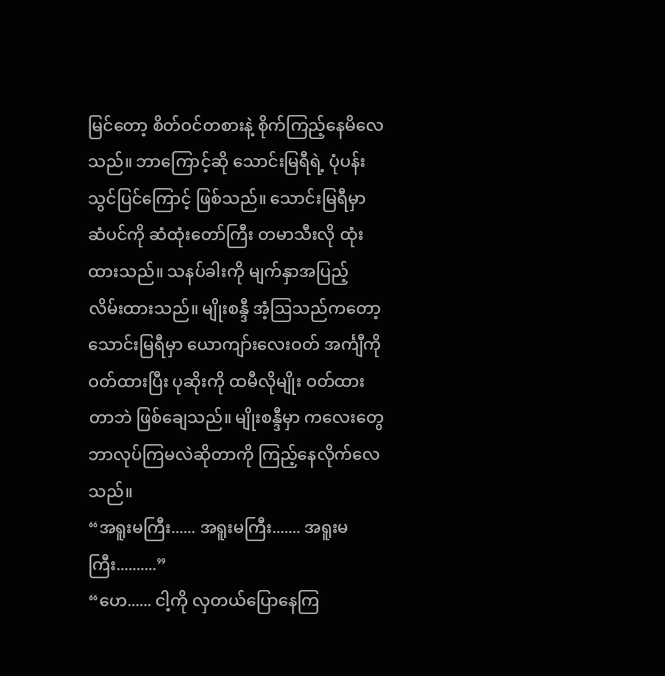မြင်တော့ စိတ်ဝင်တစားနဲ့ စိုက်ကြည့်နေမိလေသည်။ ဘာကြောင့်ဆို သောင်းမြရီရဲ့ ပုံပန်းသွင်ပြင်ကြောင့် ဖြစ်သည်။ သောင်းမြရီမှာ ဆံပင်ကို ဆံထုံးတော်ကြီး တမာသီးလို ထုံးထားသည်။ သနပ်ခါးကို မျက်နှာအပြည့် လိမ်းထားသည်။ မျိုးစန္ဒီ အံ့ဩသည်ကတော့ သောင်းမြရီမှာ ယောကျာ်းလေးဝတ် အင်္ကျီကို ဝတ်ထားပြီး ပုဆိုးကို ထမီလိုမျိုး ဝတ်ထားတာဘဲ ဖြစ်ချေသည်။ မျိုးစန္ဒီမှာ ကလေးတွေ ဘာလုပ်ကြမလဲဆိုတာကို ကြည့်နေလိုက်လေသည်။
“အရူးမကြီး...... အရူးမကြီး....... အရူးမကြီး..........”
“ဟေ...... ငါ့ကို လှတယ်ပြောနေကြ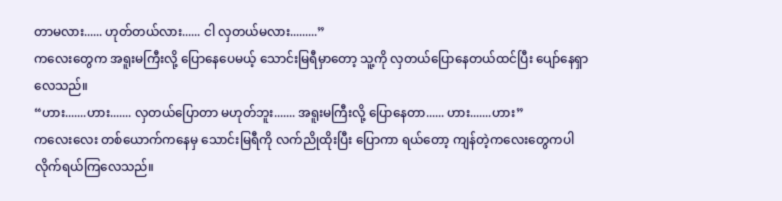တာမလား...... ဟုတ်တယ်လား...... ငါ လှတယ်မလား.........”
ကလေးတွေက အရူးမကြီးလို့ ပြောနေပေမယ့် သောင်းမြရီမှာတော့ သူ့ကို လှတယ်ပြောနေတယ်ထင်ပြီး ပျော်နေရှာလေသည်။
“ဟား.......ဟား....... လှတယ်ပြောတာ မဟုတ်ဘူး....... အရူးမကြီးလို့ ပြောနေတာ...... ဟား.......ဟား”
ကလေးလေး တစ်ယောက်ကနေမှ သောင်းမြရီကို လက်ညိုထိုးပြီး ပြောကာ ရယ်တော့ ကျန်တဲ့ကလေးတွေကပါ လိုက်ရယ်ကြလေသည်။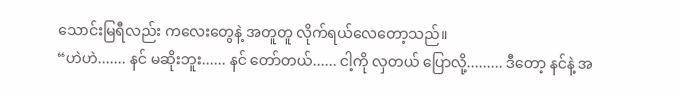သောင်းမြရီလည်း ကလေးတွေနဲ့ အတူတူ လိုက်ရယ်လေတော့သည်။
“ဟဲဟဲ....... နင် မဆိုးဘူး...... နင် တော်တယ်...... ငါ့ကို လှတယ် ပြောလို့......... ဒီတော့ နင်နဲ့ အ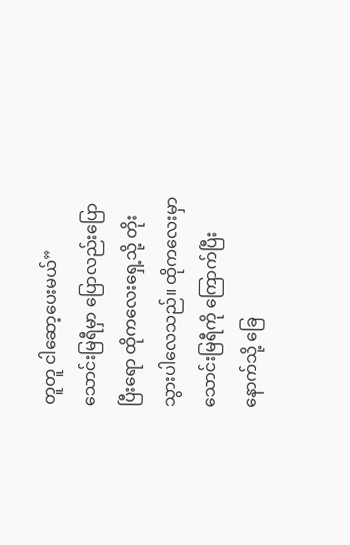တူတူ ငါဆော့ပေးမယ်”
သောင်းမြရီမှာ ပြောလည်းပြောပြီးရော ထိုကလေးရှေ့သို့ တိုးသွားပါလေသည်။ ထိုကလေးမှာ သောင်းမြရီကို ကြောက်ပြီး နောက်သို့ ခြေ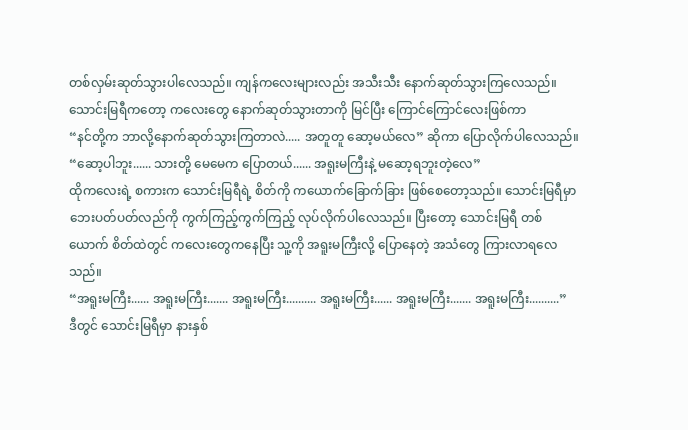တစ်လှမ်းဆုတ်သွားပါလေသည်။ ကျန်ကလေးများလည်း အသီးသီး နောက်ဆုတ်သွားကြလေသည်။ သောင်းမြရီကတော့ ကလေးတွေ နောက်ဆုတ်သွားတာကို မြင်ပြီး ကြောင်ကြောင်လေးဖြစ်ကာ
“နင်တို့က ဘာလို့နောက်ဆုတ်သွားကြတာလဲ..... အတူတူ ဆော့မယ်လေ” ဆိုကာ ပြောလိုက်ပါလေသည်။
“ဆော့ပါဘူး...... သားတို့ မေမေက ပြောတယ်...... အရူးမကြီးနဲ့ မဆော့ရဘူးတဲ့လေ”
ထိုကလေးရဲ့ စကားက သောင်းမြရီရဲ့ စိတ်ကို ကယောက်ခြောက်ခြား ဖြစ်စေတော့သည်။ သောင်းမြရီမှာ ဘေးပတ်ပတ်လည်ကို ကွက်ကြည့်ကွက်ကြည့် လုပ်လိုက်ပါလေသည်။ ပြီးတော့ သောင်းမြရီ တစ်ယောက် စိတ်ထဲတွင် ကလေးတွေကနေပြီး သူ့ကို အရူးမကြီးလို့ ပြောနေတဲ့ အသံတွေ ကြားလာရလေသည်။
“အရူးမကြီး...... အရူးမကြီး....... အရူးမကြီး.......... အရူးမကြီး...... အရူးမကြီး....... အရူးမကြီး..........”
ဒီတွင် သောင်းမြရီမှာ နားနှစ်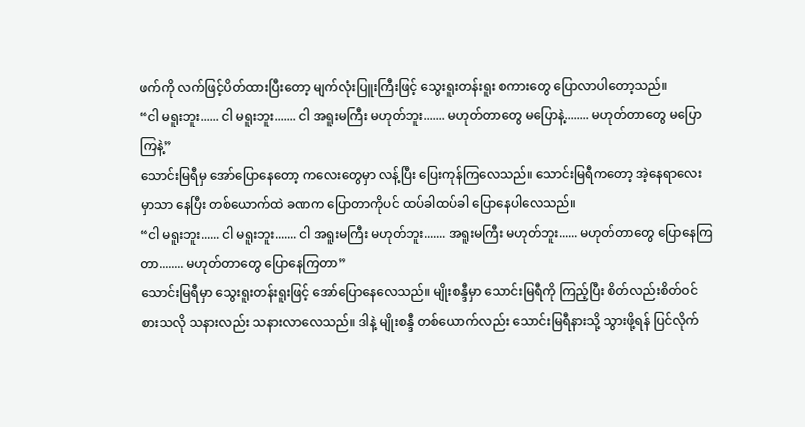ဖက်ကို လက်ဖြင့်ပိတ်ထားပြီးတော့ မျက်လုံးပြူးကြီးဖြင့် သွေးရူးတန်းရူး စကားတွေ ပြောလာပါတော့သည်။
“ငါ မရူးဘူး...... ငါ မရူးဘူး....... ငါ အရူးမကြီး မဟုတ်ဘူး....... မဟုတ်တာတွေ မပြောနဲ့........ မဟုတ်တာတွေ မပြောကြနဲ့”
သောင်းမြရီမှ အော်ပြောနေတော့ ကလေးတွေမှာ လန့်ပြီး ပြေးကုန်ကြလေသည်။ သောင်းမြရီကတော့ အဲ့နေရာလေးမှာသာ နေပြီး တစ်ယောက်ထဲ ခဏက ပြောတာကိုပင် ထပ်ခါထပ်ခါ ပြောနေပါလေသည်။
“ငါ မရူးဘူး...... ငါ မရူးဘူး....... ငါ အရူးမကြီး မဟုတ်ဘူး....... အရူးမကြီး မဟုတ်ဘူး...... မဟုတ်တာတွေ ပြောနေကြတာ........ မဟုတ်တာတွေ ပြောနေကြတာ”
သောင်းမြရီမှာ သွေးရူးတန်းရူးဖြင့် အော်ပြောနေလေသည်။ မျိုးစန္ဒီမှာ သောင်းမြရီကို ကြည့်ပြီး စိတ်လည်းစိတ်ဝင်စားသလို သနားလည်း သနားလာလေသည်။ ဒါနဲ့ မျိုးစန္ဒီ တစ်ယောက်လည်း သောင်းမြရီနားသို့ သွားဖို့ရန် ပြင်လိုက်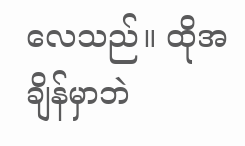လေသည်။ ထိုအချိန်မှာဘဲ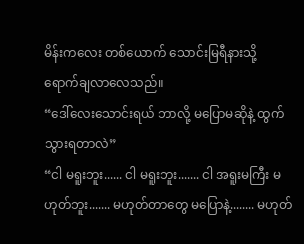မိန်းကလေး တစ်ယောက် သောင်းမြရီနားသို့ ရောက်ချလာလေသည်။
“ဒေါ်လေးသောင်းရယ် ဘာလို့ မပြောမဆိုနဲ့ ထွက်သွားရတာလဲ”
“ငါ မရူးဘူး...... ငါ မရူးဘူး....... ငါ အရူးမကြီး မဟုတ်ဘူး....... မဟုတ်တာတွေ မပြောနဲ့........ မဟုတ်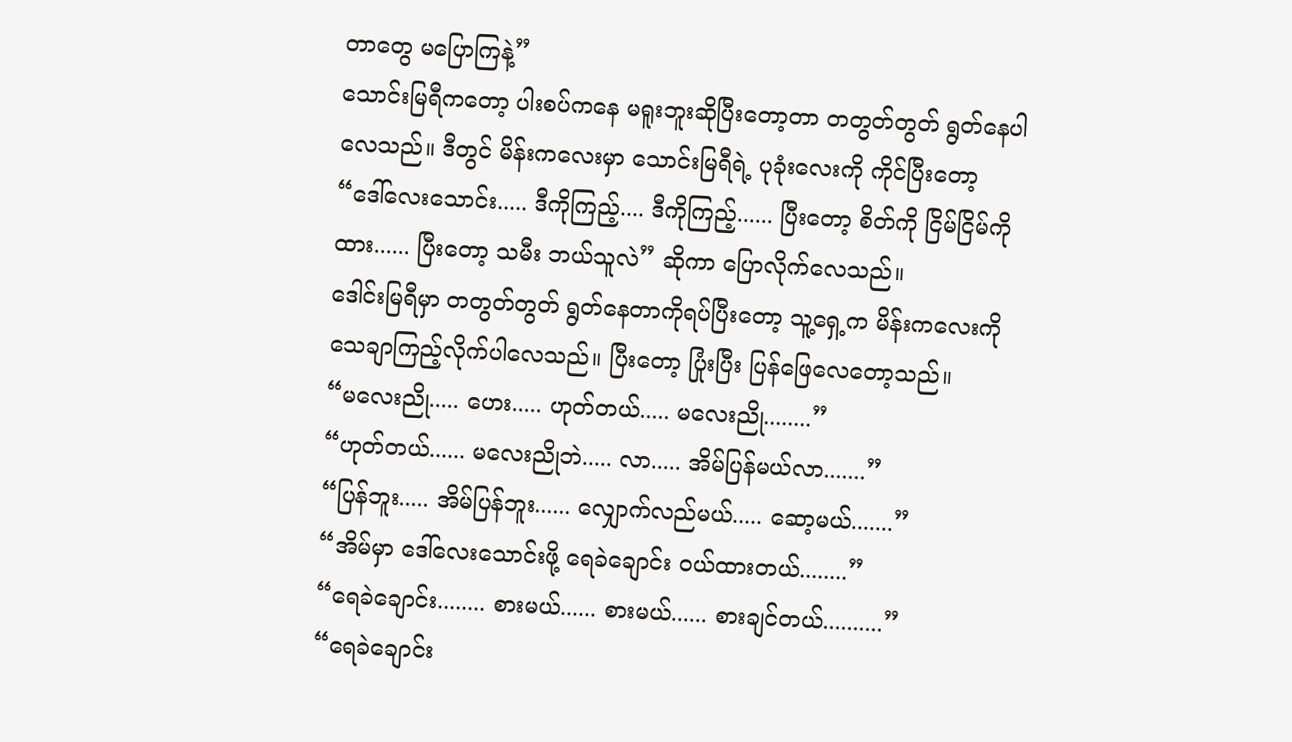တာတွေ မပြောကြနဲ့”
သောင်းမြရီကတော့ ပါးစပ်ကနေ မရူးဘူးဆိုပြီးတော့တာ တတွတ်တွတ် ရွတ်နေပါလေသည်။ ဒီတွင် မိန်းကလေးမှာ သောင်းမြရီရဲ့ ပုခုံးလေးကို ကိုင်ပြီးတော့
“ဒေါ်လေးသောင်း..... ဒီကိုကြည့်.... ဒီကိုကြည့်...... ပြီးတော့ စိတ်ကို ငြိမ်ငြိမ်ကိုထား...... ပြီးတော့ သမီး ဘယ်သူလဲ” ဆိုကာ ပြောလိုက်လေသည်။
ဒေါင်းမြရီမှာ တတွတ်တွတ် ရွတ်နေတာကိုရပ်ပြီးတော့ သူ့ရှေ့က မိန်းကလေးကို သေချာကြည့်လိုက်ပါလေသည်။ ပြီးတော့ ပြုံးပြီး ပြန်ဖြေလေတော့သည်။
“မလေးညို..... ဟေး..... ဟုတ်တယ်..... မလေးညို........”
“ဟုတ်တယ်...... မလေးညိုဘဲ..... လာ..... အိမ်ပြန်မယ်လာ.......”
“ပြန်ဘူး..... အိမ်ပြန်ဘူး...... လျှောက်လည်မယ်..... ဆော့မယ်.......”
“အိမ်မှာ ဒေါ်လေးသောင်းဖို့ ရေခဲချောင်း ဝယ်ထားတယ်........”
“ရေခဲချောင်း........ စားမယ်...... စားမယ်...... စားချင်တယ်..........”
“ရေခဲချောင်း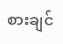စားချင်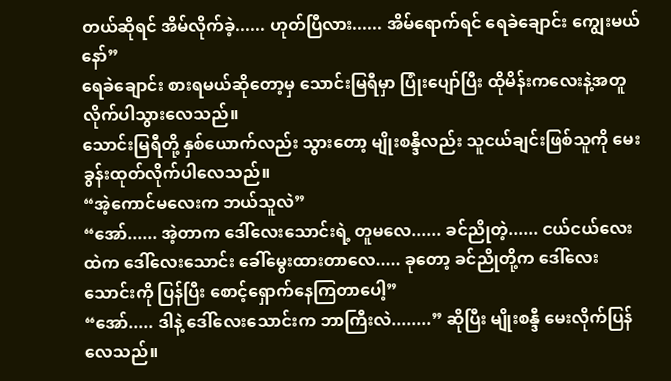တယ်ဆိုရင် အိမ်လိုက်ခဲ့...... ဟုတ်ပြီလား...... အိမ်ရောက်ရင် ရေခဲချောင်း ကျွေးမယ်နော်”
ရေခဲချောင်း စားရမယ်ဆိုတော့မှ သောင်းမြရီမှာ ပြုံးပျော်ပြီး ထိုမိန်းကလေးနဲ့အတူ လိုက်ပါသွားလေသည်။
သောင်းမြရီတို့ နှစ်ယောက်လည်း သွားတော့ မျိုးစန္ဒီလည်း သူငယ်ချင်းဖြစ်သူကို မေးခွန်းထုတ်လိုက်ပါလေသည်။
“အဲ့ကောင်မလေးက ဘယ်သူလဲ”
“အော်...... အဲ့တာက ဒေါ်လေးသောင်းရဲ့ တူမလေ...... ခင်ညိုတဲ့...... ငယ်ငယ်လေးထဲက ဒေါ်လေးသောင်း ခေါ်မွေးထားတာလေ..... ခုတော့ ခင်ညိုတို့က ဒေါ်လေးသောင်းကို ပြန်ပြီး စောင့်ရှောက်နေကြတာပေါ့”
“အော်..... ဒါနဲ့ ဒေါ်လေးသောင်းက ဘာကြီးလဲ........” ဆိုပြီး မျိုးစန္ဒီ မေးလိုက်ပြန်လေသည်။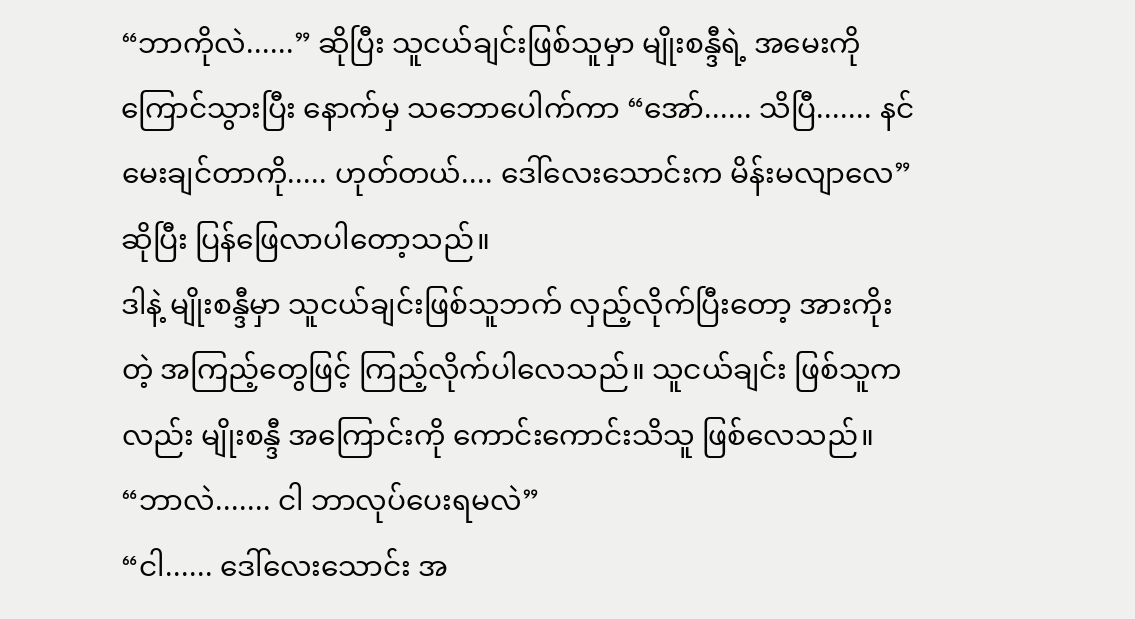“ဘာကိုလဲ......” ဆိုပြီး သူငယ်ချင်းဖြစ်သူမှာ မျိုးစန္ဒီရဲ့ အမေးကို ကြောင်သွားပြီး နောက်မှ သဘောပေါက်ကာ “အော်...... သိပြီ....... နင်မေးချင်တာကို..... ဟုတ်တယ်.... ဒေါ်လေးသောင်းက မိန်းမလျာလေ” ဆိုပြီး ပြန်ဖြေလာပါတော့သည်။
ဒါနဲ့ မျိုးစန္ဒီမှာ သူငယ်ချင်းဖြစ်သူဘက် လှည့်လိုက်ပြီးတော့ အားကိုးတဲ့ အကြည့်တွေဖြင့် ကြည့်လိုက်ပါလေသည်။ သူငယ်ချင်း ဖြစ်သူကလည်း မျိုးစန္ဒီ အကြောင်းကို ကောင်းကောင်းသိသူ ဖြစ်လေသည်။
“ဘာလဲ....... ငါ ဘာလုပ်ပေးရမလဲ”
“ငါ...... ဒေါ်လေးသောင်း အ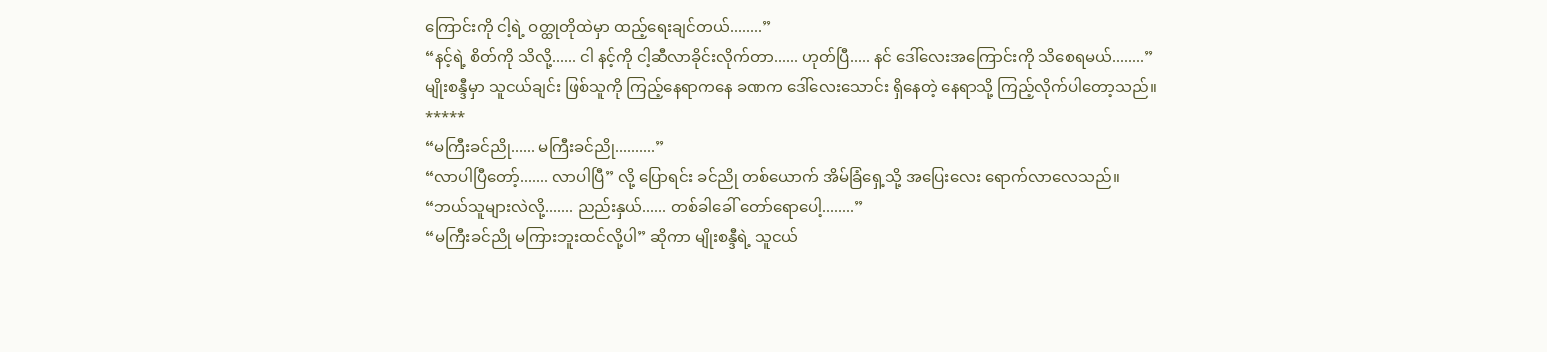ကြောင်းကို ငါ့ရဲ့ ဝတ္ထုတိုထဲမှာ ထည့်ရေးချင်တယ်........”
“နင့်ရဲ့ စိတ်ကို သိလို့...... ငါ နင့်ကို ငါ့ဆီလာခိုင်းလိုက်တာ...... ဟုတ်ပြီ..... နင် ဒေါ်လေးအကြောင်းကို သိစေရမယ်........”
မျိုးစန္ဒီမှာ သူငယ်ချင်း ဖြစ်သူကို ကြည့်နေရာကနေ ခဏက ဒေါ်လေးသောင်း ရှိနေတဲ့ နေရာသို့ ကြည့်လိုက်ပါတော့သည်။
*****
“မကြီးခင်ညို...... မကြီးခင်ညို..........”
“လာပါပြီတော့်....... လာပါပြီ” လို့ ပြောရင်း ခင်ညို တစ်ယောက် အိမ်ခြံရှေ့သို့ အပြေးလေး ရောက်လာလေသည်။
“ဘယ်သူများလဲလို့....... ညည်းနှယ်...... တစ်ခါခေါ် တော်ရောပေါ့........”
“မကြီးခင်ညို မကြားဘူးထင်လို့ပါ” ဆိုကာ မျိုးစန္ဒီရဲ့ သူငယ်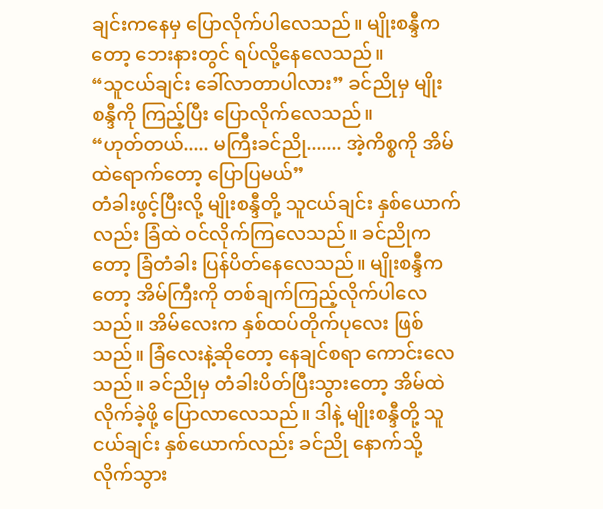ချင်းကနေမှ ပြောလိုက်ပါလေသည်။ မျိုးစန္ဒီကတော့ ဘေးနားတွင် ရပ်လို့နေလေသည်။
“သူငယ်ချင်း ခေါ်လာတာပါလား” ခင်ညိုမှ မျိုးစန္ဒီကို ကြည့်ပြီး ပြောလိုက်လေသည်။
“ဟုတ်တယ်..... မကြီးခင်ညို....... အဲ့ကိစ္စကို အိမ်ထဲရောက်တော့ ပြောပြမယ်”
တံခါးဖွင့်ပြီးလို့ မျိုးစန္ဒီတို့ သူငယ်ချင်း နှစ်ယောက်လည်း ခြံထဲ ဝင်လိုက်ကြလေသည်။ ခင်ညိုကတော့ ခြံတံခါး ပြန်ပိတ်နေလေသည်။ မျိုးစန္ဒီကတော့ အိမ်ကြီးကို တစ်ချက်ကြည့်လိုက်ပါလေသည်။ အိမ်လေးက နှစ်ထပ်တိုက်ပုလေး ဖြစ်သည်။ ခြံလေးနဲ့ဆိုတော့ နေချင်စရာ ကောင်းလေသည်။ ခင်ညိုမှ တံခါးပိတ်ပြီးသွားတော့ အိမ်ထဲလိုက်ခဲ့ဖို့ ပြောလာလေသည်။ ဒါနဲ့ မျိုးစန္ဒီတို့ သူငယ်ချင်း နှစ်ယောက်လည်း ခင်ညို နောက်သို့ လိုက်သွား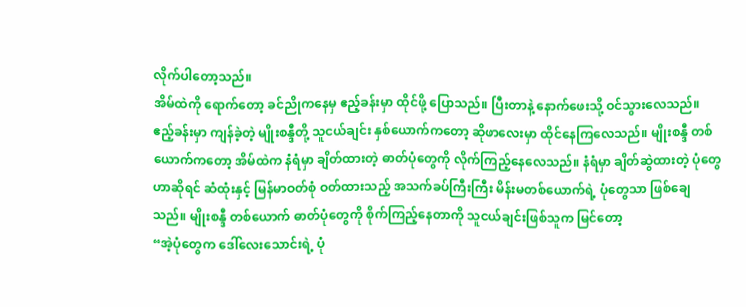လိုက်ပါတော့သည်။
အိမ်ထဲကို ရောက်တော့ ခင်ညိုကနေမှ ဧည့်ခန်းမှာ ထိုင်ဖို့ ပြောသည်။ ပြီးတာနဲ့ နောက်ဖေးသို့ ဝင်သွားလေသည်။ ဧည့်ခန်းမှာ ကျန်ခဲ့တဲ့ မျိုးစန္ဒီတို့ သူငယ်ချင်း နှစ်ယောက်ကတော့ ဆိုဖာလေးမှာ ထိုင်နေကြလေသည်။ မျိုးစန္ဒီ တစ်ယောက်ကတော့ အိမ်ထဲက နံရံမှာ ချိတ်ထားတဲ့ ဓာတ်ပုံတွေကို လိုက်ကြည့်နေလေသည်။ နံရံမှာ ချိတ်ဆွဲထားတဲ့ ပုံတွေဟာဆိုရင် ဆံထုံးနှင့် မြန်မာဝတ်စုံ ဝတ်ထားသည့် အသက်ခပ်ကြီးကြီး မိန်းမတစ်ယောက်ရဲ့ ပုံတွေသာ ဖြစ်ချေသည်။ မျိုးစန္ဒီ တစ်ယောက် ဓာတ်ပုံတွေကို စိုက်ကြည့်နေတာကို သူငယ်ချင်းဖြစ်သူက မြင်တော့
“အဲ့ပုံတွေက ဒေါ်လေးသောင်းရဲ့ ပုံ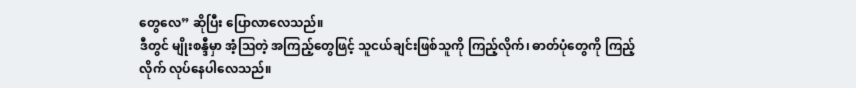တွေလေ” ဆိုပြီး ပြောလာလေသည်။
ဒီတွင် မျိုးစန္ဒီမှာ အံ့ဩတဲ့ အကြည့်တွေဖြင့် သူငယ်ချင်းဖြစ်သူကို ကြည့်လိုက်၊ ဓာတ်ပုံတွေကို ကြည့်လိုက် လုပ်နေပါလေသည်။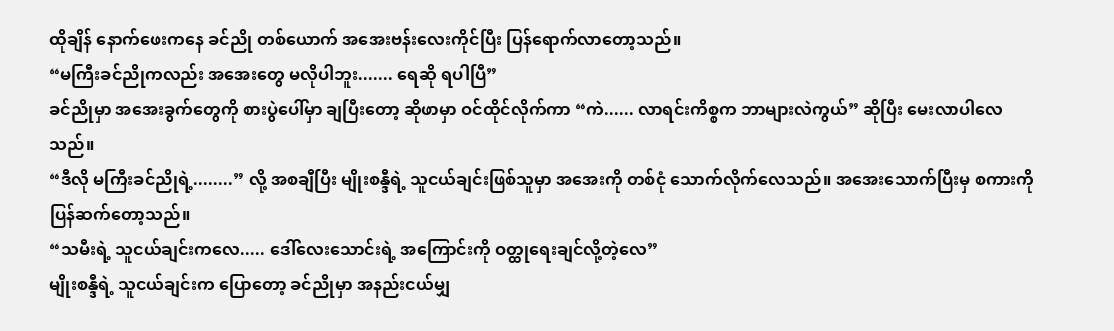ထိုချိန် နောက်ဖေးကနေ ခင်ညို တစ်ယောက် အအေးဗန်းလေးကိုင်ပြီး ပြန်ရောက်လာတော့သည်။
“မကြီးခင်ညိုကလည်း အအေးတွေ မလိုပါဘူး....... ရေဆို ရပါပြီ”
ခင်ညိုမှာ အအေးခွက်တွေကို စားပွဲပေါ်မှာ ချပြီးတော့ ဆိုဖာမှာ ဝင်ထိုင်လိုက်ကာ “ကဲ...... လာရင်းကိစ္စက ဘာများလဲကွယ်” ဆိုပြီး မေးလာပါလေသည်။
“ဒီလို မကြီးခင်ညိုရဲ့........” လို့ အစချီပြီး မျိုးစန္ဒီရဲ့ သူငယ်ချင်းဖြစ်သူမှာ အအေးကို တစ်ငုံ သောက်လိုက်လေသည်။ အအေးသောက်ပြီးမှ စကားကို ပြန်ဆက်တော့သည်။
“သမီးရဲ့ သူငယ်ချင်းကလေ..... ဒေါ်လေးသောင်းရဲ့ အကြောင်းကို ဝတ္ထုရေးချင်လို့တဲ့လေ”
မျိုးစန္ဒီရဲ့ သူငယ်ချင်းက ပြောတော့ ခင်ညိုမှာ အနည်းငယ်မျှ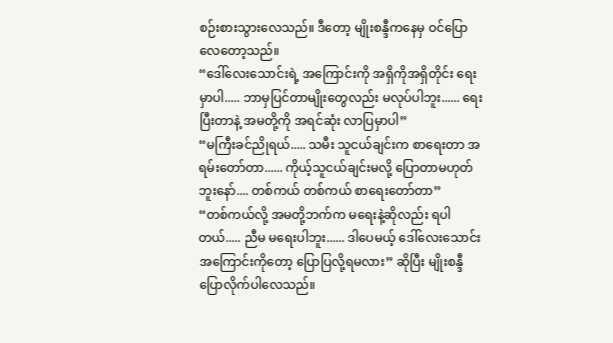စဉ်းစားသွားလေသည်။ ဒီတော့ မျိုးစန္ဒီကနေမှ ဝင်ပြောလေတော့သည်။
“ဒေါ်လေးသောင်းရဲ့ အကြောင်းကို အရှိကိုအရှိတိုင်း ရေးမှာပါ..... ဘာမှပြင်တာမျိုးတွေလည်း မလုပ်ပါဘူး...... ရေးပြီးတာနဲ့ အမတို့ကို အရင်ဆုံး လာပြမှာပါ”
“မကြီးခင်ညိုရယ်..... သမီး သူငယ်ချင်းက စာရေးတာ အရမ်းတော်တာ...... ကိုယ့်သူငယ်ချင်းမလို့ ပြောတာမဟုတ်ဘူးနော်.... တစ်ကယ် တစ်ကယ် စာရေးတော်တာ”
“တစ်ကယ်လို့ အမတို့ဘက်က မရေးနဲ့ဆိုလည်း ရပါတယ်..... ညီမ မရေးပါဘူး...... ဒါပေမယ့် ဒေါ်လေးသောင်း အကြောင်းကိုတော့ ပြောပြလို့ရမလား” ဆိုပြီး မျိုးစန္ဒီ ပြောလိုက်ပါလေသည်။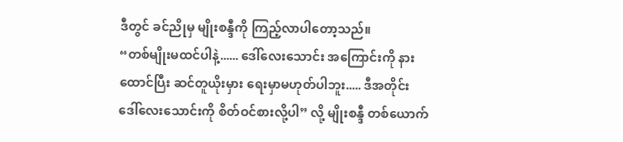ဒီတွင် ခင်ညိုမှ မျိုးစန္ဒီကို ကြည့်လာပါတော့သည်။
“တစ်မျိုးမထင်ပါနဲ့...... ဒေါ်လေးသောင်း အကြောင်းကို နားထောင်ပြီး ဆင်တူယိုးမှား ရေးမှာမဟုတ်ပါဘူး..... ဒီအတိုင်း ဒေါ်လေးသောင်းကို စိတ်ဝင်စားလို့ပါ” လို့ မျိုးစန္ဒီ တစ်ယောက်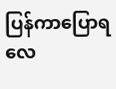ပြန်ကာပြောရလေ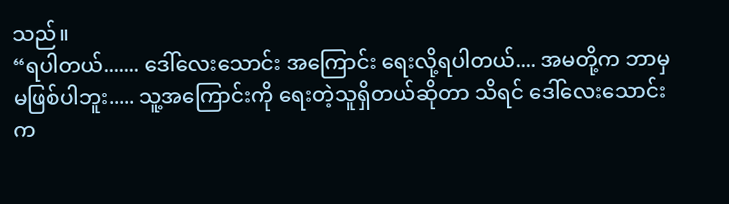သည်။
“ရပါတယ်....... ဒေါ်လေးသောင်း အကြောင်း ရေးလို့ရပါတယ်.... အမတို့က ဘာမှမဖြစ်ပါဘူး..... သူ့အကြောင်းကို ရေးတဲ့သူရှိတယ်ဆိုတာ သိရင် ဒေါ်လေးသောင်းက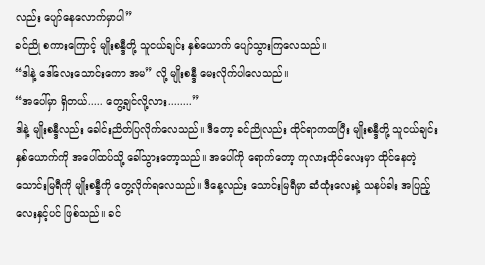လည်း ပျော်နေလောက်မှာပါ”
ခင်ညို စကားကြောင့် မျိုးစန္ဒီတို့ သူငယ်ချင်း နှစ်ယောက် ပျော်သွားကြလေသည်။
“ဒါနဲ့ ဒေါ်လေးသောင်းကော အမ” လို့ မျိုးစန္ဒီ မေးလိုက်ပါလေသည်။
“အပေါ်မှာ ရှိတယ်..... တွေ့ချင်လို့လား........”
ဒါနဲ့ မျိုးစန္ဒီလည်း ခေါင်းညိတ်ပြလိုက်လေသည်။ ဒီတော့ ခင်ညိုလည်း ထိုင်ရာကထပြီး မျိုးစန္ဒီတို့ သူငယ်ချင်း နှစ်ယောက်ကို အပေါ်ထပ်သို့ ခေါ်သွားတော့သည်။ အပေါ်ကို ရောက်တော့ ကုလားထိုင်လေးမှာ ထိုင်နေတဲ့ သောင်းမြရီကို မျိုးစန္ဒီကို တွေ့လိုက်ရလေသည်။ ဒီနေ့လည်း သောင်းမြရီမှာ ဆံထုံးလေးနဲ့ သနပ်ခါး အပြည့်လေးနှင့်ပင် ဖြစ်သည်။ ခင်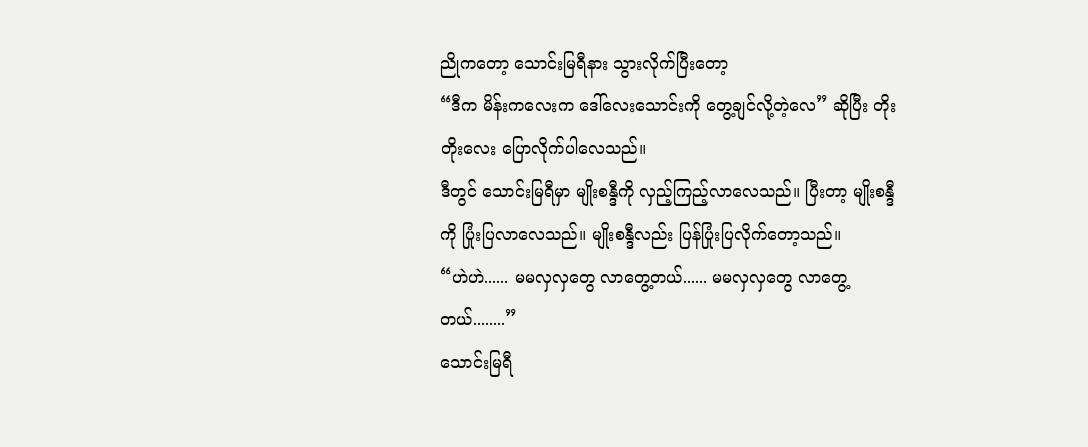ညိုကတော့ သောင်းမြရီနား သွားလိုက်ပြီးတော့
“ဒီက မိန်းကလေးက ဒေါ်လေးသောင်းကို တွေ့ချင်လို့တဲ့လေ” ဆိုပြီး တိုးတိုးလေး ပြောလိုက်ပါလေသည်။
ဒီတွင် သောင်းမြရီမှာ မျိုးစန္ဒီကို လှည့်ကြည့်လာလေသည်။ ပြီးတာ့ မျိုးစန္ဒီကို ပြုံးပြလာလေသည်။ မျိုးစန္ဒီလည်း ပြန်ပြုံးပြလိုက်တော့သည်။
“ဟဲဟဲ...... မမလှလှတွေ လာတွေ့တယ်...... မမလှလှတွေ လာတွေ့တယ်........”
သောင်းမြရီ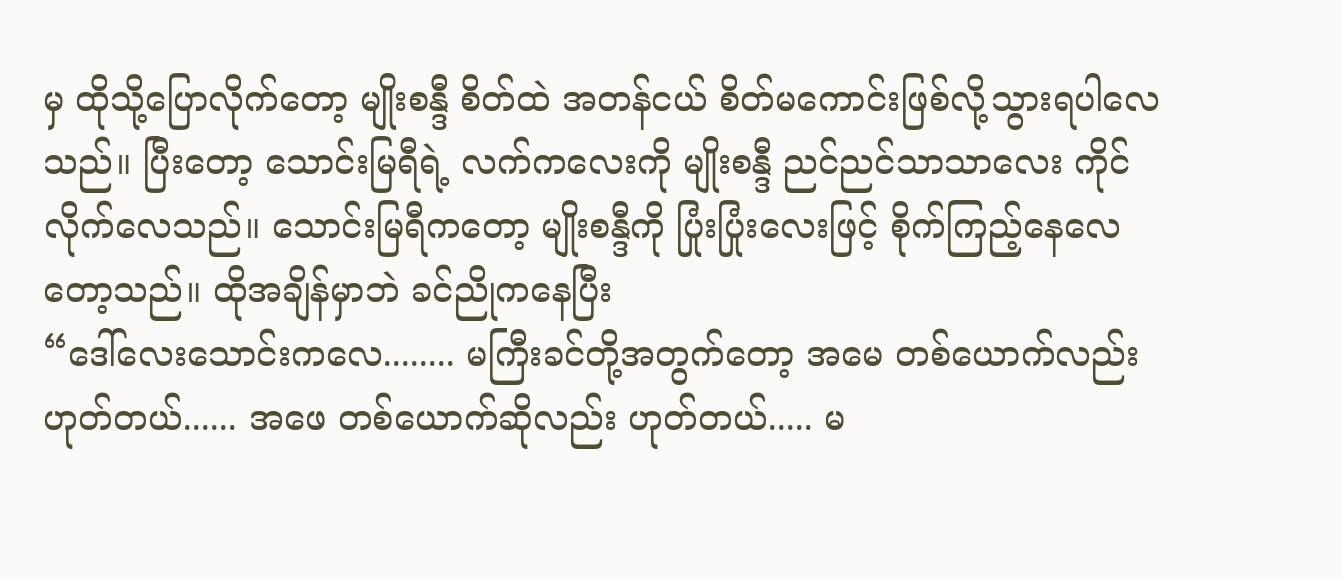မှ ထိုသို့ပြောလိုက်တော့ မျိုးစန္ဒီ စိတ်ထဲ အတန်ငယ် စိတ်မကောင်းဖြစ်လို့သွားရပါလေသည်။ ပြီးတော့ သောင်းမြရီရဲ့ လက်ကလေးကို မျိုးစန္ဒီ ညင်ညင်သာသာလေး ကိုင်လိုက်လေသည်။ သောင်းမြရီကတော့ မျိုးစန္ဒီကို ပြုံးပြုံးလေးဖြင့် စိုက်ကြည့်နေလေတော့သည်။ ထိုအချိန်မှာဘဲ ခင်ညိုကနေပြီး
“ဒေါ်လေးသောင်းကလေ........ မကြီးခင်တို့အတွက်တော့ အမေ တစ်ယောက်လည်း ဟုတ်တယ်...... အဖေ တစ်ယောက်ဆိုလည်း ဟုတ်တယ်..... မ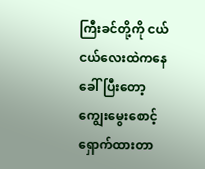ကြီးခင်တို့ကို ငယ်ငယ်လေးထဲကနေ ခေါ်ပြီးတော့ ကျွေးမွေးစောင့်ရှောက်ထားတာ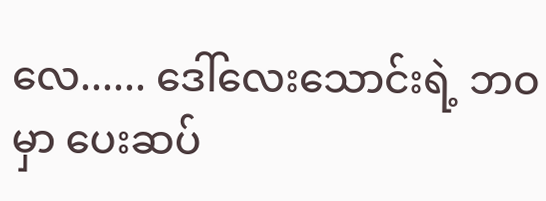လေ...... ဒေါ်လေးသောင်းရဲ့ ဘဝမှာ ပေးဆပ်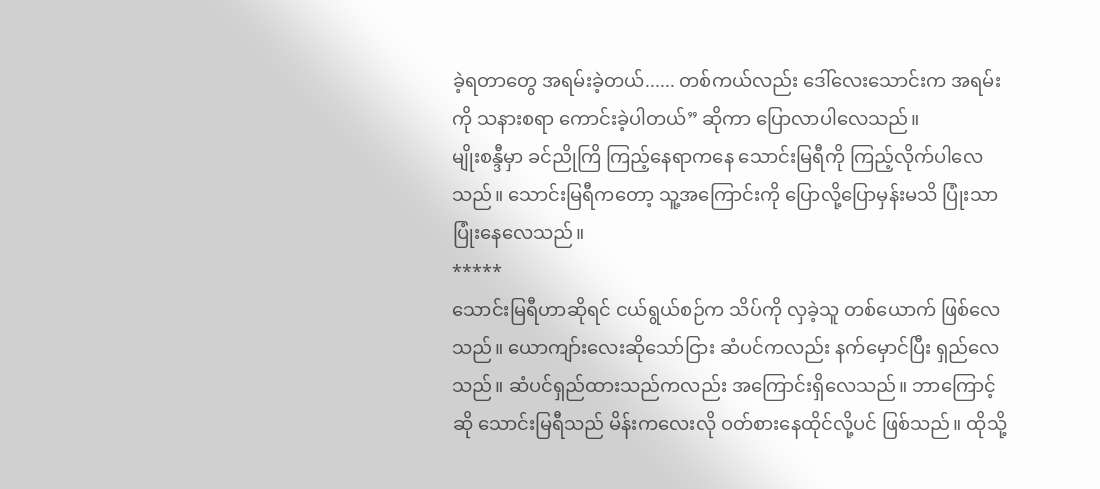ခဲ့ရတာတွေ အရမ်းခဲ့တယ်...... တစ်ကယ်လည်း ဒေါ်လေးသောင်းက အရမ်းကို သနားစရာ ကောင်းခဲ့ပါတယ်” ဆိုကာ ပြောလာပါလေသည်။
မျိုးစန္ဒီမှာ ခင်ညိုကြိ ကြည့်နေရာကနေ သောင်းမြရီကို ကြည့်လိုက်ပါလေသည်။ သောင်းမြရီကတော့ သူ့အကြောင်းကို ပြောလို့ပြောမှန်းမသိ ပြုံးသာပြုံးနေလေသည်။
*****
သောင်းမြရီဟာဆိုရင် ငယ်ရွယ်စဉ်က သိပ်ကို လှခဲ့သူ တစ်ယောက် ဖြစ်လေသည်။ ယောကျာ်းလေးဆိုသော်ငြား ဆံပင်ကလည်း နက်မှောင်ပြီး ရှည်လေသည်။ ဆံပင်ရှည်ထားသည်ကလည်း အကြောင်းရှိလေသည်။ ဘာကြောင့်ဆို သောင်းမြရီသည် မိန်းကလေးလို ဝတ်စားနေထိုင်လို့ပင် ဖြစ်သည်။ ထိုသို့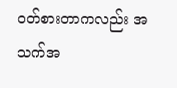ဝတ်စားတာကလည်း အသက်အ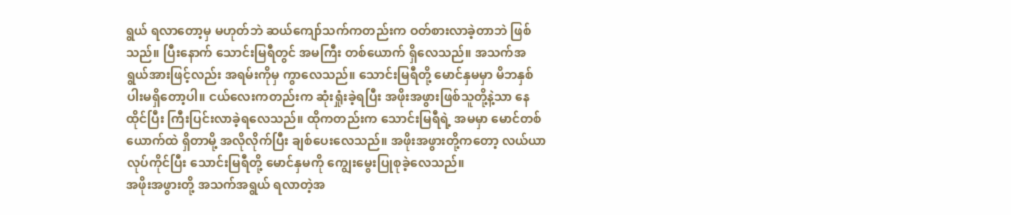ရွယ် ရလာတော့မှ မဟုတ်ဘဲ ဆယ်ကျော်သက်ကတည်းက ဝတ်စားလာခဲ့တာဘဲ ဖြစ်သည်။ ပြီးနောက် သောင်းမြရီတွင် အမကြီး တစ်ယောက် ရှိလေသည်။ အသက်အရွယ်အားဖြင့်လည်း အရမ်းကိုမှ ကွာလေသည်။ သောင်းမြရီတို့ မောင်နှမမှာ မိဘနှစ်ပါးမရှိတော့ပါ။ ငယ်လေးကတည်းက ဆုံးရှုံးခဲ့ရပြီး အဖိုးအဖွားဖြစ်သူတို့နဲ့သာ နေထိုင်ပြီး ကြီးပြင်းလာခဲ့ရလေသည်။ ထိုကတည်းက သောင်းမြရီရဲ့ အမမှာ မောင်တစ်ယောက်ထဲ ရှိတာမို့ အလိုလိုက်ပြီး ချစ်ပေးလေသည်။ အဖိုးအဖွားတို့ကတော့ လယ်ယာလုပ်ကိုင်ပြီး သောင်းမြရီတို့ မောင်နှမကို ကျွေးမွေးပြုစုခဲ့လေသည်။
အဖိုးအဖွားတို့ အသက်အရွယ် ရလာတဲ့အ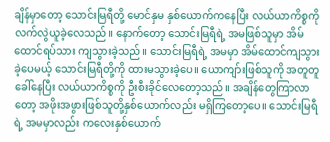ချိန်မှာတော့ သောင်းမြရီတို့ မောင်နှမ နှစ်ယောက်ကနေပြီး လယ်ယာကိစ္စကို လက်လွဲယူခဲ့လေသည်။ နောက်တော့ သောင်းမြရီရဲ့ အမဖြစ်သူမှာ အိမ်ထောင်ရပ်သား ကျသွားခဲ့သည်။ သောင်းမြရီရဲ့ အမမှာ အိမ်ထောင်ကျသွားခဲ့ပေမယ့် သောင်းမြရီတို့ကို ထားမသွားခဲ့ပေ။ ယောကျာ်းဖြစ်သူကို အတူတူခေါ်နေပြီး လယ်ယာကိစ္စကို ဦးစီးခိုင်လေတော့သည်။ အချိန်တွေကြာလာတော့ အဖိုးအဖွားဖြစ်သူတို့နှစ်ယောက်လည်း မရှိကြတော့ပေ။ သောင်းမြရီရဲ့ အမမှာလည်း ကလေးနှစ်ယောက်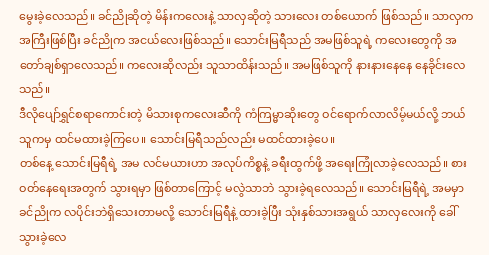မွေးခဲ့လေသည်။ ခင်ညိုဆိုတဲ့ မိန်းကလေးနဲ့ သာလှဆိုတဲ့ သားလေး တစ်ယောက် ဖြစ်သည်။ သာလှက အကြီးဖြစ်ပြီး ခင်ညိုက အငယ်လေးဖြစ်သည်။ သောင်းမြရီသည် အမဖြစ်သူရဲ့ ကလေးတွေကို အတော်ချစ်ရှာလေသည်။ ကလေးဆိုလည်း သူသာထိန်းသည်။ အမဖြစ်သူကို နားနားနေနေ နေခိုင်းလေသည်။
ဒီလိုပျော်ရွှင်စရာကောင်းတဲ့ မိသားစုကလေးဆီကို ကံကြမ္မာဆိုးတွေ ဝင်ရောက်လာလိမ့်မယ်လို့ ဘယ်သူကမှ ထင်မထားခဲ့ကြပေ။ သောင်းမြရီသည်လည်း မထင်ထားခဲ့ပေ။
တစ်နေ့ သောင်းမြရီရဲ့ အမ လင်မယားဟာ အလုပ်ကိစ္စနဲ့ ခရီးထွက်ဖို့ အရေးကြုံလာခဲ့လေသည်။ စားဝတ်နေရေးအတွက် သွားရမှာ ဖြစ်တာကြောင့် မလွဲသာဘဲ သွားခဲ့ရလေသည်။ သောင်းမြရီရဲ့ အမမှာ ခင်ညိုက လပိုင်းဘဲရှိသေးတာမလို့ သောင်းမြရီနဲ့ ထားခဲ့ပြီး သုံးနှစ်သားအရွယ် သာလှလေးကို ခေါ်သွားခဲ့လေ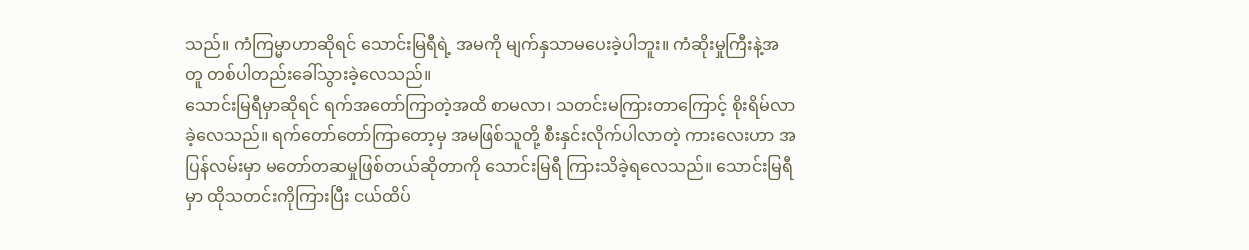သည်။ ကံကြမ္မာဟာဆိုရင် သောင်းမြရီရဲ့ အမကို မျက်နှသာမပေးခဲ့ပါဘူး။ ကံဆိုးမှုကြီးနဲ့အတူ တစ်ပါတည်းခေါ်သွားခဲ့လေသည်။
သောင်းမြရီမှာဆိုရင် ရက်အတော်ကြာတဲ့အထိ စာမလာ၊ သတင်းမကြားတာကြောင့် စိုးရိမ်လာခဲ့လေသည်။ ရက်တော်တော်ကြာတော့မှ အမဖြစ်သူတို့ စီးနှင်းလိုက်ပါလာတဲ့ ကားလေးဟာ အပြန်လမ်းမှာ မတော်တဆမှုဖြစ်တယ်ဆိုတာကို သောင်းမြရီ ကြားသိခဲ့ရလေသည်။ သောင်းမြရီမှာ ထိုသတင်းကိုကြားပြီး ငယ်ထိပ်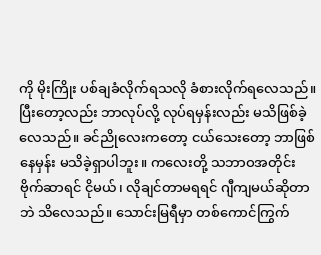ကို မိုးကြိုး ပစ်ချခံလိုက်ရသလို ခံစားလိုက်ရလေသည်။ ပြီးတော့လည်း ဘာလုပ်လို့ လုပ်ရမှန်းလည်း မသိဖြစ်ခဲ့လေသည်။ ခင်ညိုလေးကတော့ ငယ်သေးတော့ ဘာဖြစ်နေမှန်း မသိခဲ့ရှာပါဘူး။ ကလေးတို့ သဘာဝအတိုင်း ဗိုက်ဆာရင် ငိုမယ်၊ လိုချင်တာမရရင် ဂျီကျမယ်ဆိုတာဘဲ သိလေသည်။ သောင်းမြရီမှာ တစ်ကောင်ကြွက်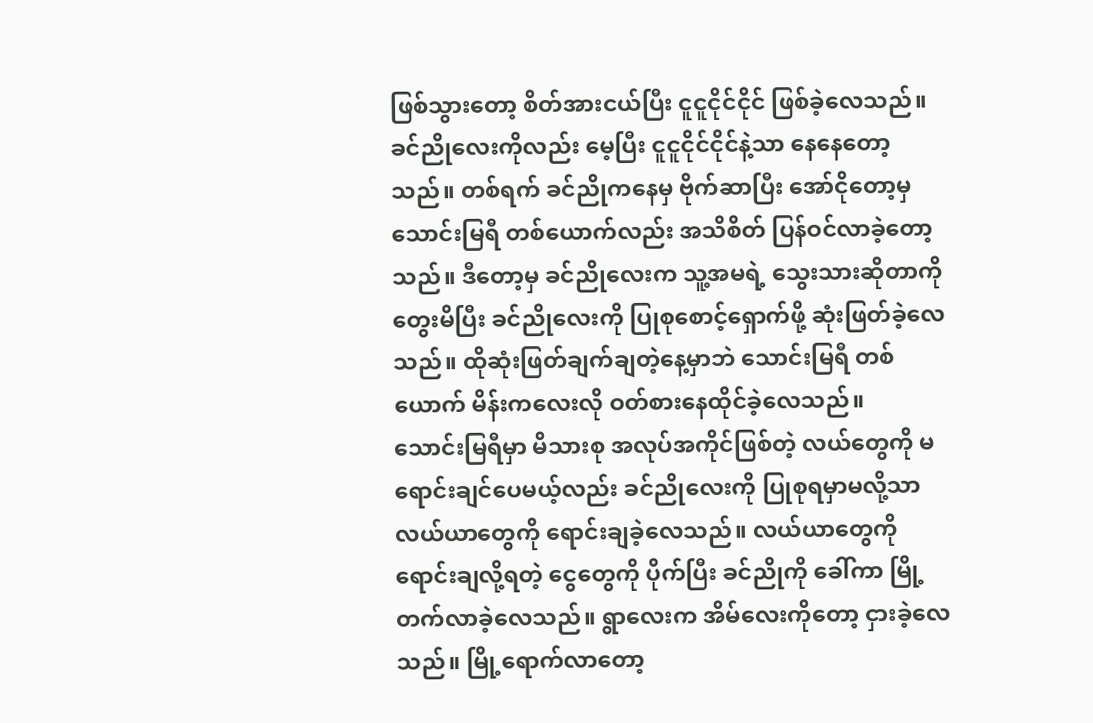ဖြစ်သွားတော့ စိတ်အားငယ်ပြီး ငူငူငိုင်ငိုင် ဖြစ်ခဲ့လေသည်။ ခင်ညိုလေးကိုလည်း မေ့ပြီး ငူငူငိုင်ငိုင်နဲ့သာ နေနေတော့သည်။ တစ်ရက် ခင်ညိုကနေမှ ဗိုက်ဆာပြီး အော်ငိုတော့မှ သောင်းမြရီ တစ်ယောက်လည်း အသိစိတ် ပြန်ဝင်လာခဲ့တော့သည်။ ဒီတော့မှ ခင်ညိုလေးက သူ့အမရဲ့ သွေးသားဆိုတာကို တွေးမိပြီး ခင်ညိုလေးကို ပြုစုစောင့်ရှောက်ဖို့ ဆုံးဖြတ်ခဲ့လေသည်။ ထိုဆုံးဖြတ်ချက်ချတဲ့နေ့မှာဘဲ သောင်းမြရီ တစ်ယောက် မိန်းကလေးလို ဝတ်စားနေထိုင်ခဲ့လေသည်။
သောင်းမြရီမှာ မိသားစု အလုပ်အကိုင်ဖြစ်တဲ့ လယ်တွေကို မရောင်းချင်ပေမယ့်လည်း ခင်ညိုလေးကို ပြုစုရမှာမလို့သာ လယ်ယာတွေကို ရောင်းချခဲ့လေသည်။ လယ်ယာတွေကို ရောင်းချလို့ရတဲ့ ငွေတွေကို ပိုက်ပြီး ခင်ညိုကို ခေါ်ကာ မြို့တက်လာခဲ့လေသည်။ ရွာလေးက အိမ်လေးကိုတော့ ငှားခဲ့လေသည်။ မြို့ရောက်လာတော့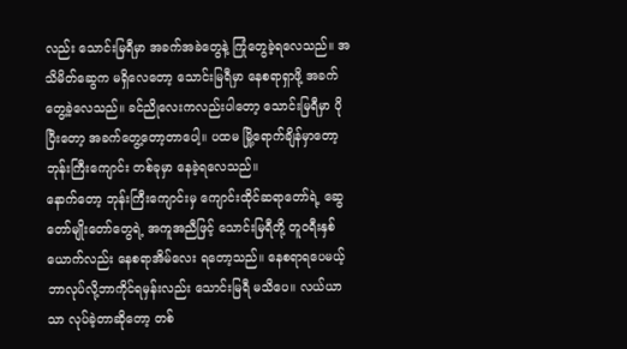လည်း သောင်းမြရီမှာ အခက်အခဲတွေနဲ့ ကြုံတွေခဲ့ရလေသည်။ အသိမိတ်ဆွေက မရှိလေတော့ သောင်းမြရီမှာ နေစရာရှာဖို့ အခက်တွေ့ခဲ့လေသည်။ ခင်ညိုလေးကလည်းပါတော့ သောင်းမြရီမှာ ပိုပြီးတော့ အခက်တွေ့တော့တာပေါ့။ ပထမ မြို့ရောက်ချိန်မှာတော့ ဘုန်းကြီးကျောင်း တစ်ခုမှာ နေခဲ့ရလေသည်။
နောက်တော့ ဘုန်းကြီးကျောင်းမှ ကျောင်းထိုင်ဆရာတော်ရဲ့ ဆွေတော်မျိုးတော်တွေရဲ့ အကူအညီဖြင့် သောင်းမြရီတို့ တူဝရီးနှစ်ယောက်လည်း နေစရာအိမ်လေး ရတော့သည်။ နေစရာရပေမယ့် ဘာလုပ်လို့ဘာကိုင်ရမှန်းလည်း သောင်းမြရီ မသိပေ။ လယ်ယာသာ လုပ်ခဲ့တာဆိုတော့ တစ်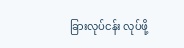ခြားလုပ်ငန်း လုပ်ဖို့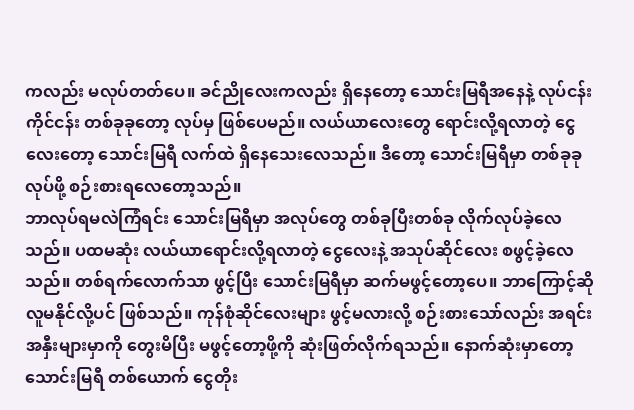ကလည်း မလုပ်တတ်ပေ။ ခင်ညိုလေးကလည်း ရှိနေတော့ သောင်းမြရီအနေနဲ့ လုပ်ငန်းကိုင်ငန်း တစ်ခုခုတော့ လုပ်မှ ဖြစ်ပေမည်။ လယ်ယာလေးတွေ ရောင်းလို့ရလာတဲ့ ငွေလေးတော့ သောင်းမြရီ လက်ထဲ ရှိနေသေးလေသည်။ ဒီတော့ သောင်းမြရီမှာ တစ်ခုခု လုပ်ဖို့ စဉ်းစားရလေတော့သည်။
ဘာလုပ်ရမလဲကြံရင်း သောင်းမြရီမှာ အလုပ်တွေ တစ်ခုပြီးတစ်ခု လိုက်လုပ်ခဲ့လေသည်။ ပထမဆုံး လယ်ယာရောင်းလို့ရလာတဲ့ ငွေလေးနဲ့ အသုပ်ဆိုင်လေး စဖွင့်ခဲ့လေသည်။ တစ်ရက်လောက်သာ ဖွင့်ပြီး သောင်းမြရီမှာ ဆက်မဖွင့်တော့ပေ။ ဘာကြောင့်ဆို လူမနိုင်လို့ပင် ဖြစ်သည်။ ကုန်စုံဆိုင်လေးများ ဖွင့်မလားလို့ စဉ်းစားသော်လည်း အရင်းအနှီးများမှာကို တွေးမိပြီး မဖွင့်တော့ဖို့ကို ဆုံးဖြတ်လိုက်ရသည်။ နောက်ဆုံးမှာတော့ သောင်းမြရီ တစ်ယောက် ငွေတိုး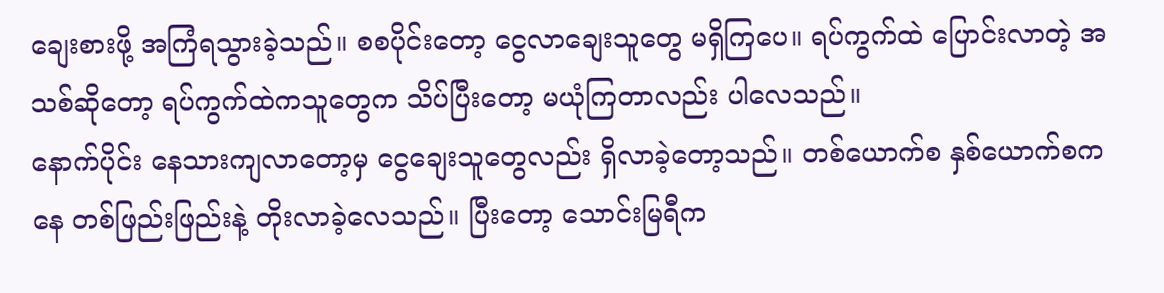ချေးစားဖို့ အကြံရသွားခဲ့သည်။ စစပိုင်းတော့ ငွေလာချေးသူတွေ မရှိကြပေ။ ရပ်ကွက်ထဲ ပြောင်းလာတဲ့ အသစ်ဆိုတော့ ရပ်ကွက်ထဲကသူတွေက သိပ်ပြီးတော့ မယုံကြတာလည်း ပါလေသည်။
နောက်ပိုင်း နေသားကျလာတော့မှ ငွေချေးသူတွေလည်း ရှိလာခဲ့တော့သည်။ တစ်ယောက်စ နှစ်ယောက်စကနေ တစ်ဖြည်းဖြည်းနဲ့ တိုးလာခဲ့လေသည်။ ပြီးတော့ သောင်းမြရီက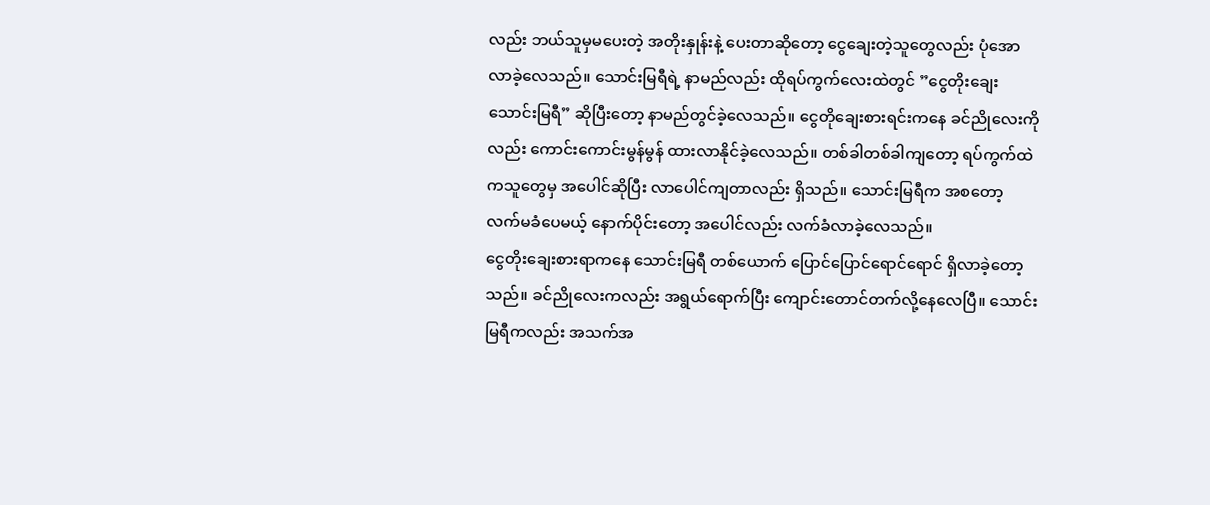လည်း ဘယ်သူမှမပေးတဲ့ အတိုးနှုန်းနဲ့ ပေးတာဆိုတော့ ငွေချေးတဲ့သူတွေလည်း ပုံအောလာခဲ့လေသည်။ သောင်းမြရီရဲ့ နာမည်လည်း ထိုရပ်ကွက်လေးထဲတွင် ”ငွေတိုးချေးသောင်းမြရီ” ဆိုပြီးတော့ နာမည်တွင်ခဲ့လေသည်။ ငွေတိုချေးစားရင်းကနေ ခင်ညိုလေးကိုလည်း ကောင်းကောင်းမွန်မွန် ထားလာနိုင်ခဲ့လေသည်။ တစ်ခါတစ်ခါကျတော့ ရပ်ကွက်ထဲကသူတွေမှ အပေါင်ဆိုပြီး လာပေါင်ကျတာလည်း ရှိသည်။ သောင်းမြရီက အစတော့ လက်မခံပေမယ့် နောက်ပိုင်းတော့ အပေါင်လည်း လက်ခံလာခဲ့လေသည်။
ငွေတိုးချေးစားရာကနေ သောင်းမြရီ တစ်ယောက် ပြောင်ပြောင်ရောင်ရောင် ရှိလာခဲ့တော့သည်။ ခင်ညိုလေးကလည်း အရွယ်ရောက်ပြီး ကျောင်းတောင်တက်လို့နေလေပြီ။ သောင်းမြရီကလည်း အသက်အ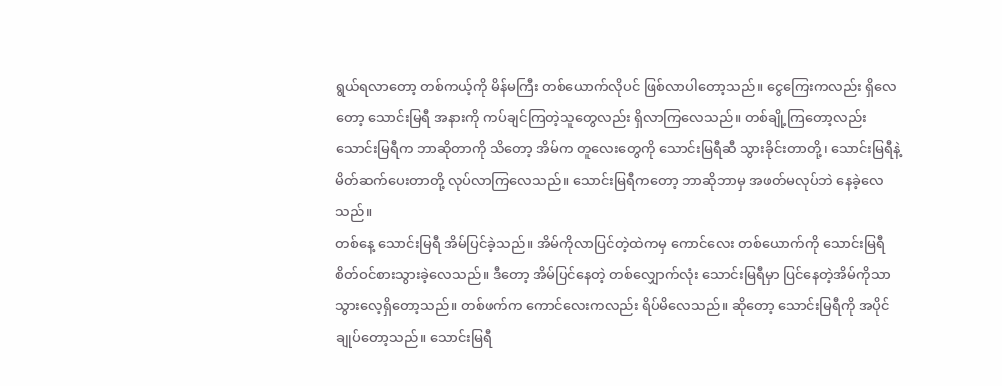ရွယ်ရလာတော့ တစ်ကယ့်ကို မိန်မကြီး တစ်ယောက်လိုပင် ဖြစ်လာပါတော့သည်။ ငွေကြေးကလည်း ရှိလေတော့ သောင်းမြရီ အနားကို ကပ်ချင်ကြတဲ့သူတွေလည်း ရှိလာကြလေသည်။ တစ်ချို့ကြတော့လည်း သောင်းမြရီက ဘာဆိုတာကို သိတော့ အိမ်က တူလေးတွေကို သောင်းမြရီဆီ သွားခိုင်းတာတို့၊ သောင်းမြရီနဲ့ မိတ်ဆက်ပေးတာတို့ လုပ်လာကြလေသည်။ သောင်းမြရီကတော့ ဘာဆိုဘာမှ အဖတ်မလုပ်ဘဲ နေခဲ့လေသည်။
တစ်နေ့ သောင်းမြရီ အိမ်ပြင်ခဲ့သည်။ အိမ်ကိုလာပြင်တဲ့ထဲကမှ ကောင်လေး တစ်ယောက်ကို သောင်းမြရီ စိတ်ဝင်စားသွားခဲ့လေသည်။ ဒီတော့ အိမ်ပြင်နေတဲ့ တစ်လျှောက်လုံး သောင်းမြရီမှာ ပြင်နေတဲ့အိမ်ကိုသာ သွားလေ့ရှိတော့သည်။ တစ်ဖက်က ကောင်လေးကလည်း ရိပ်မိလေသည်။ ဆိုတော့ သောင်းမြရီကို အပိုင်ချုပ်တော့သည်။ သောင်းမြရီ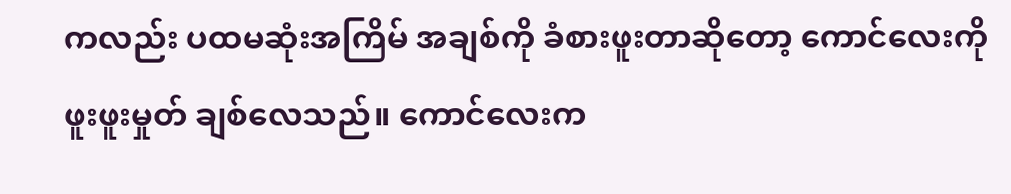ကလည်း ပထမဆုံးအကြိမ် အချစ်ကို ခံစားဖူးတာဆိုတော့ ကောင်လေးကို ဖူးဖူးမှုတ် ချစ်လေသည်။ ကောင်လေးက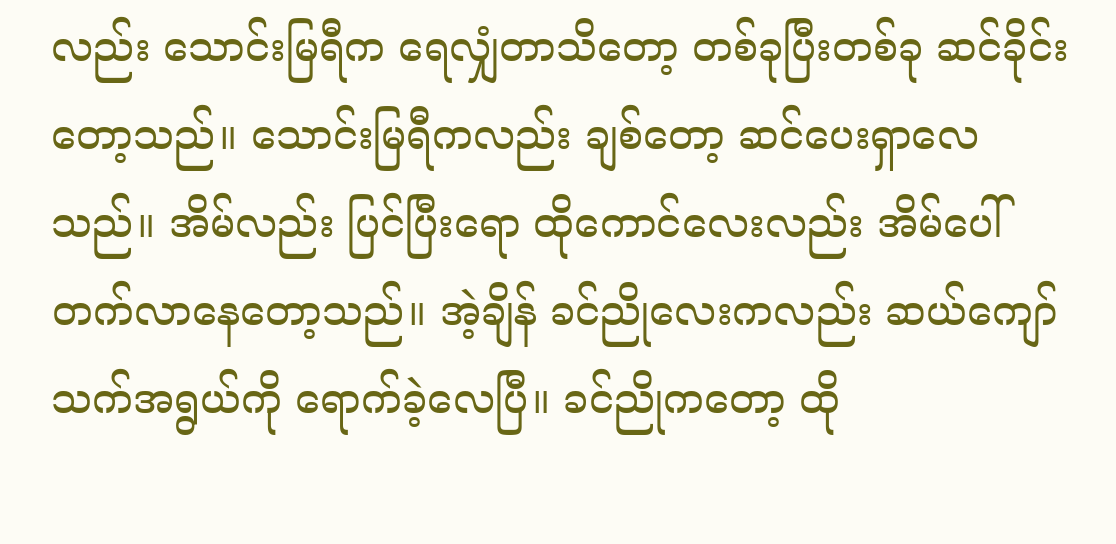လည်း သောင်းမြရီက ရေလျှံတာသိတော့ တစ်ခုပြီးတစ်ခု ဆင်ခိုင်းတော့သည်။ သောင်းမြရီကလည်း ချစ်တော့ ဆင်ပေးရှာလေသည်။ အိမ်လည်း ပြင်ပြီးရော ထိုကောင်လေးလည်း အိမ်ပေါ် တက်လာနေတော့သည်။ အဲ့ချိန် ခင်ညိုလေးကလည်း ဆယ်ကျော်သက်အရွယ်ကို ရောက်ခဲ့လေပြီ။ ခင်ညိုကတော့ ထို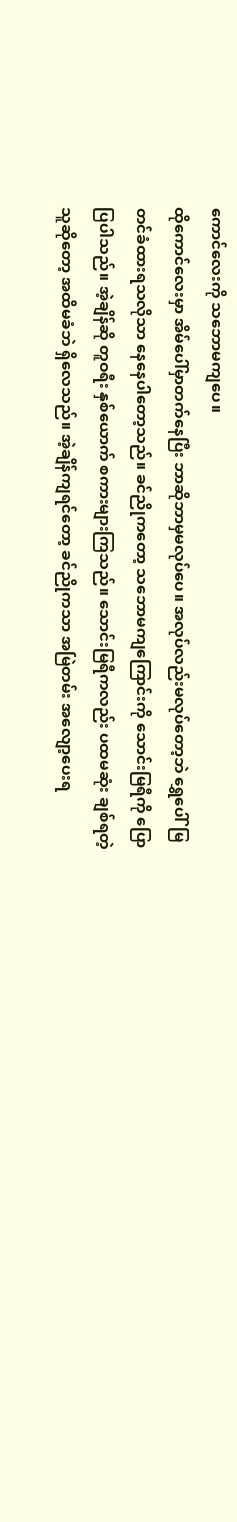ကောင်လေးကို သဘောမကျပေ။
ထိုကောင်လေးမှာ အိမ်ပေါ်မှာတက်နေပြီး ဘာဆိုဘာမှမလုပ်ပေ။ အလုပ်လည်းမလုပ်တော့ဘဲ ရွှေပေါ်မြတင်ခံထားရသလိုသာ နေနေပါတော့သည်။ ခင်ညိုကတော့ သဘောမကျကြောင်းကို သောင်းမြရီကို ပြောပြပါသည်။ အဲ့ချိန်ဆို တူဝရီး နှစ်ယောက် စကားများကြသည်။ သောင်းမြရီကလည်း ပထမဆုံး ချစ်ရတဲ့သူဆိုတော့ အထိမခံဘဲ ရှိလေသည်။ အဲ့ချိန်ကျရင်တော့ ခင်ညိုကသာ အမြဲတမ်း အလျော့ပေးရ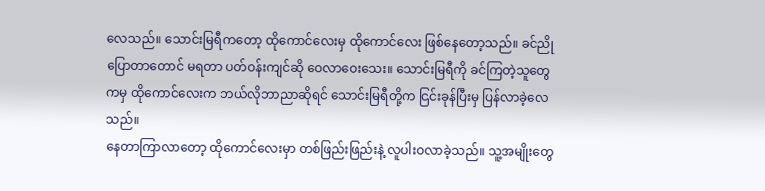လေသည်။ သောင်းမြရီကတော့ ထိုကောင်လေးမှ ထိုကောင်လေး ဖြစ်နေတော့သည်။ ခင်ညို ပြောတာတောင် မရတာ ပတ်ဝန်းကျင်ဆို ဝေလာဝေးသေး။ သောင်းမြရီကို ခင်ကြတဲ့သူတွေကမှ ထိုကောင်လေးက ဘယ်လိုဘာညာဆိုရင် သောင်းမြရီတို့က ငြင်းခုန်ပြီးမှ ပြန်လာခဲ့လေသည်။
နေတာကြာလာတော့ ထိုကောင်လေးမှာ တစ်ဖြည်းဖြည်းနဲ့ လူပါးဝလာခဲ့သည်။ သူ့အမျိုးတွေ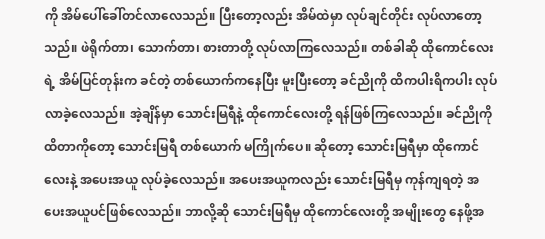ကို အိမ်ပေါ်ခေါ်တင်လာလေသည်။ ပြီးတော့လည်း အိမ်ထဲမှာ လုပ်ချင်တိုင်း လုပ်လာတော့သည်။ ဖဲရိုက်တာ၊ သောက်တာ၊ စားတာတို့ လုပ်လာကြလေသည်။ တစ်ခါဆို ထိုကောင်လေးရဲ့ အိမ်ပြင်တုန်းက ခင်တဲ့ တစ်ယောက်ကနေပြီး မူးပြီးတော့ ခင်ညိုကို ထိကပါးရိကပါး လုပ်လာခဲ့လေသည်။ အဲ့ချိန်မှာ သောင်းမြရီနဲ့ ထိုကောင်လေးတို့ ရန်ဖြစ်ကြလေသည်။ ခင်ညိုကို ထိတာကိုတော့ သောင်းမြရီ တစ်ယောက် မကြိုက်ပေ။ ဆိုတော့ သောင်းမြရီမှာ ထိုကောင်လေးနဲ့ အပေးအယူ လုပ်ခဲ့လေသည်။ အပေးအယူကလည်း သောင်းမြရီမှ ကုန်ကျရတဲ့ အပေးအယူပင်ဖြစ်လေသည်။ ဘာလို့ဆို သောင်းမြရီမှ ထိုကောင်လေးတို့ အမျိုးတွေ နေဖို့အ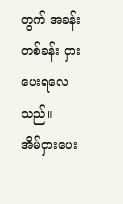တွက် အခန်းတစ်ခန်း ငှားပေးရလေသည်။
အိမ်ငှားပေး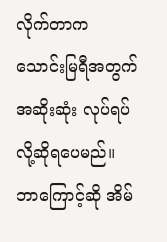လိုက်တာက သောင်းမြရီအတွက် အဆိုးဆုံး လုပ်ရပ်လို့ဆိုရပေမည်။ ဘာကြောင့်ဆို အိမ်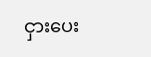ငှားပေး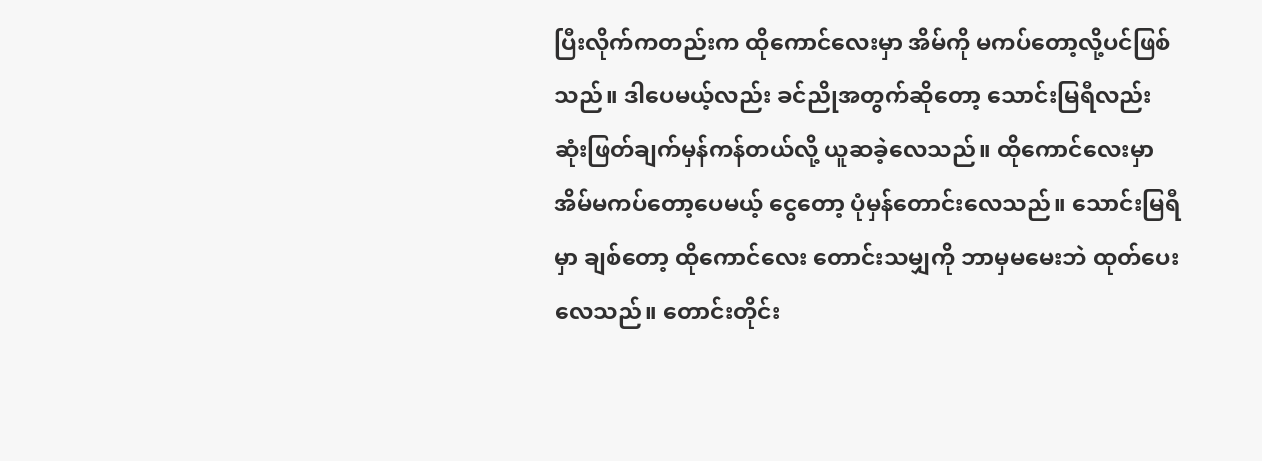ပြီးလိုက်ကတည်းက ထိုကောင်လေးမှာ အိမ်ကို မကပ်တော့လို့ပင်ဖြစ်သည်။ ဒါပေမယ့်လည်း ခင်ညိုအတွက်ဆိုတော့ သောင်းမြရီလည်း ဆုံးဖြတ်ချက်မှန်ကန်တယ်လို့ ယူဆခဲ့လေသည်။ ထိုကောင်လေးမှာ အိမ်မကပ်တော့ပေမယ့် ငွေတော့ ပုံမှန်တောင်းလေသည်။ သောင်းမြရီမှာ ချစ်တော့ ထိုကောင်လေး တောင်းသမျှကို ဘာမှမမေးဘဲ ထုတ်ပေးလေသည်။ တောင်းတိုင်း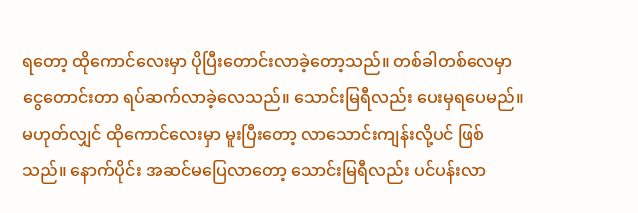ရတော့ ထိုကောင်လေးမှာ ပိုပြီးတောင်းလာခဲ့တော့သည်။ တစ်ခါတစ်လေမှာ ငွေတောင်းတာ ရပ်ဆက်လာခဲ့လေသည်။ သောင်းမြရီလည်း ပေးမှရပေမည်။ မဟုတ်လျှင် ထိုကောင်လေးမှာ မူးပြီးတော့ လာသောင်းကျန်းလို့ပင် ဖြစ်သည်။ နောက်ပိုင်း အဆင်မပြေလာတော့ သောင်းမြရီလည်း ပင်ပန်းလာ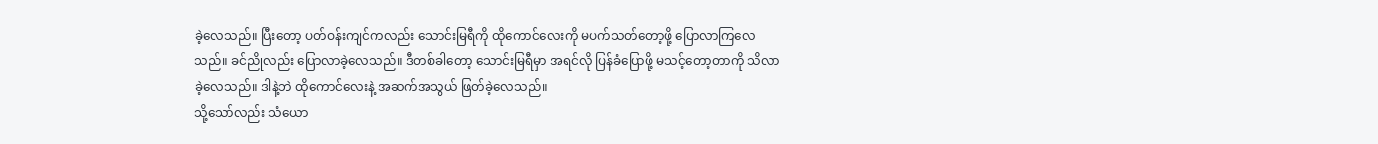ခဲ့လေသည်။ ပြီးတော့ ပတ်ဝန်းကျင်ကလည်း သောင်းမြရီကို ထိုကောင်လေးကို မပက်သတ်တော့ဖို့ ပြောလာကြလေသည်။ ခင်ညိုလည်း ပြောလာခဲ့လေသည်။ ဒီတစ်ခါတော့ သောင်းမြရီမှာ အရင်လို ပြန်ခံပြောဖို့ မသင့်တော့တာကို သိလာခဲ့လေသည်။ ဒါနဲ့ဘဲ ထိုကောင်လေးနဲ့ အဆက်အသွယ် ဖြတ်ခဲ့လေသည်။
သို့သော်လည်း သံယော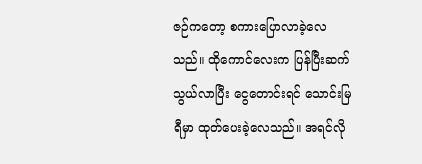ဇဉ်ကတော့ စကားပြောလာခဲ့လေသည်။ ထိုကောင်လေးက ပြန်ပြီးဆက်သွယ်လာပြီး ငွေတောင်းရင် သောင်းမြရီမှာ ထုတ်ပေးခဲ့လေသည်။ အရင်လို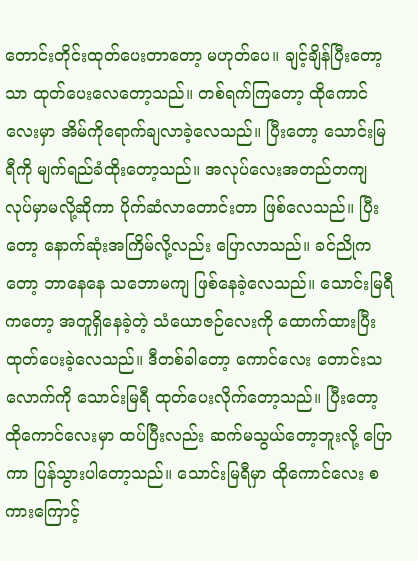တောင်းတိုင်းထုတ်ပေးတာတော့ မဟုတ်ပေ။ ချင့်ချိန်ပြီးတော့သာ ထုတ်ပေးလေတော့သည်။ တစ်ရက်ကြတော့ ထိုကောင်လေးမှာ အိမ်ကိုရောက်ချလာခဲ့လေသည်။ ပြီးတော့ သောင်းမြရီကို မျက်ရည်ခံထိုးတော့သည်။ အလုပ်လေးအတည်တကျ လုပ်မှာမလို့ဆိုကာ ပိုက်ဆံလာတောင်းတာ ဖြစ်လေသည်။ ပြီးတော့ နောက်ဆုံးအကြိမ်လို့လည်း ပြောလာသည်။ ခင်ညိုကတော့ ဘာနေနေ သဘောမကျ ဖြစ်နေခဲ့လေသည်။ သောင်းမြရီကတော့ အတူရှိနေခဲ့တဲ့ သံယောဇဉ်လေးကို ထောက်ထားပြီး ထုတ်ပေးခဲ့လေသည်။ ဒီတစ်ခါတော့ ကောင်လေး တောင်းသလောက်ကို သောင်းမြရီ ထုတ်ပေးလိုက်တော့သည်။ ပြီးတော့ ထိုကောင်လေးမှာ ထပ်ပြီးလည်း ဆက်မသွယ်တော့ဘူးလို့ ပြောကာ ပြန်သွားပါတော့သည်။ သောင်းမြရီမှာ ထိုကောင်လေး စကားကြောင့်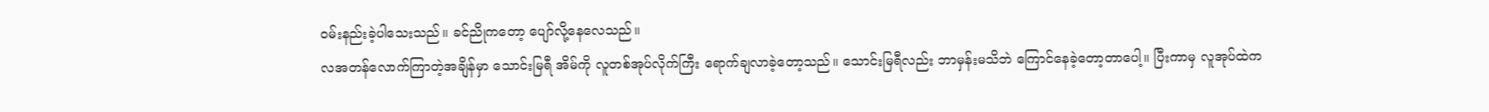ဝမ်းနည်းခဲ့ပါသေးသည်။ ခင်ညိုကတော့ ပျော်လို့နေလေသည်။
လအတန်လောက်ကြာတဲ့အချိန်မှာ သောင်းမြရီ အိမ်ကို လူတစ်အုပ်လိုက်ကြီး ရောက်ချလာခဲ့တော့သည်။ သောင်းမြရီလည်း ဘာမှန်းမသိဘဲ ကြောင်နေခဲ့တော့တာပေါ့။ ပြီးကာမှ လူအုပ်ထဲက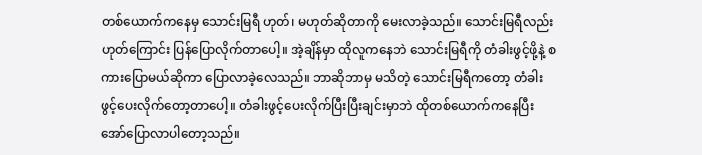တစ်ယောက်ကနေမှ သောင်းမြရီ ဟုတ်၊ မဟုတ်ဆိုတာကို မေးလာခဲ့သည်။ သောင်းမြရီလည်း ဟုတ်ကြောင်း ပြန်ပြောလိုက်တာပေါ့။ အဲ့ချိန်မှာ ထိုလူကနေဘဲ သောင်းမြရီကို တံခါးဖွင့်ဖို့နဲ့ စကားပြောမယ်ဆိုကာ ပြောလာခဲ့လေသည်။ ဘာဆိုဘာမှ မသိတဲ့ သောင်းမြရီကတော့ တံခါးဖွင့်ပေးလိုက်တော့တာပေါ့။ တံခါးဖွင့်ပေးလိုက်ပြီးပြီးချင်းမှာဘဲ ထိုတစ်ယောက်ကနေပြီး အော်ပြောလာပါတော့သည်။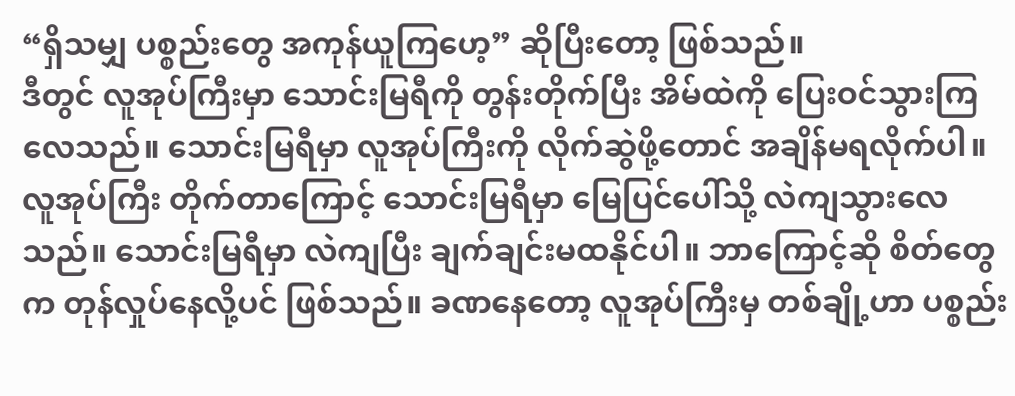“ရှိသမျှ ပစ္စည်းတွေ အကုန်ယူကြဟေ့” ဆိုပြီးတော့ ဖြစ်သည်။
ဒီတွင် လူအုပ်ကြီးမှာ သောင်းမြရီကို တွန်းတိုက်ပြီး အိမ်ထဲကို ပြေးဝင်သွားကြလေသည်။ သောင်းမြရီမှာ လူအုပ်ကြီးကို လိုက်ဆွဲဖို့တောင် အချိန်မရလိုက်ပါ။ လူအုပ်ကြီး တိုက်တာကြောင့် သောင်းမြရီမှာ မြေပြင်ပေါ်သို့ လဲကျသွားလေသည်။ သောင်းမြရီမှာ လဲကျပြီး ချက်ချင်းမထနိုင်ပါ။ ဘာကြောင့်ဆို စိတ်တွေက တုန်လှုပ်နေလို့ပင် ဖြစ်သည်။ ခဏနေတော့ လူအုပ်ကြီးမှ တစ်ချို့ဟာ ပစ္စည်း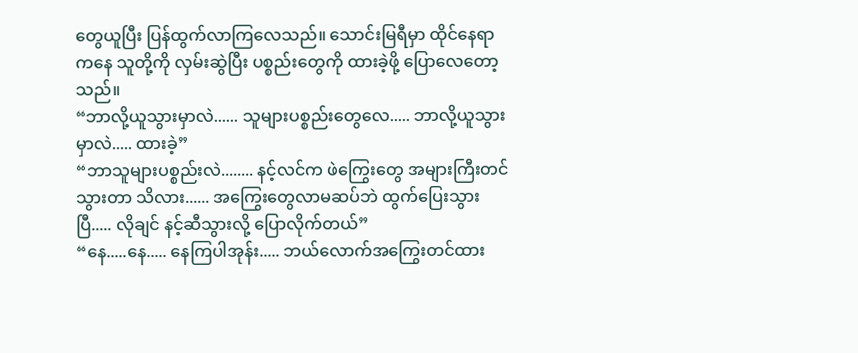တွေယူပြီး ပြန်ထွက်လာကြလေသည်။ သောင်းမြရီမှာ ထိုင်နေရာကနေ သူတို့ကို လှမ်းဆွဲပြီး ပစ္စည်းတွေကို ထားခဲ့ဖို့ ပြောလေတော့သည်။
“ဘာလို့ယူသွားမှာလဲ...... သူများပစ္စည်းတွေလေ..... ဘာလို့ယူသွားမှာလဲ..... ထားခဲ့”
“ဘာသူများပစ္စည်းလဲ........ နင့်လင်က ဖဲကြွေးတွေ အများကြီးတင်သွားတာ သိလား...... အကြွေးတွေလာမဆပ်ဘဲ ထွက်ပြေးသွားပြီ..... လိုချင် နင့်ဆီသွားလို့ ပြောလိုက်တယ်”
“နေ.....နေ..... နေကြပါအုန်း..... ဘယ်လောက်အကြွေးတင်ထား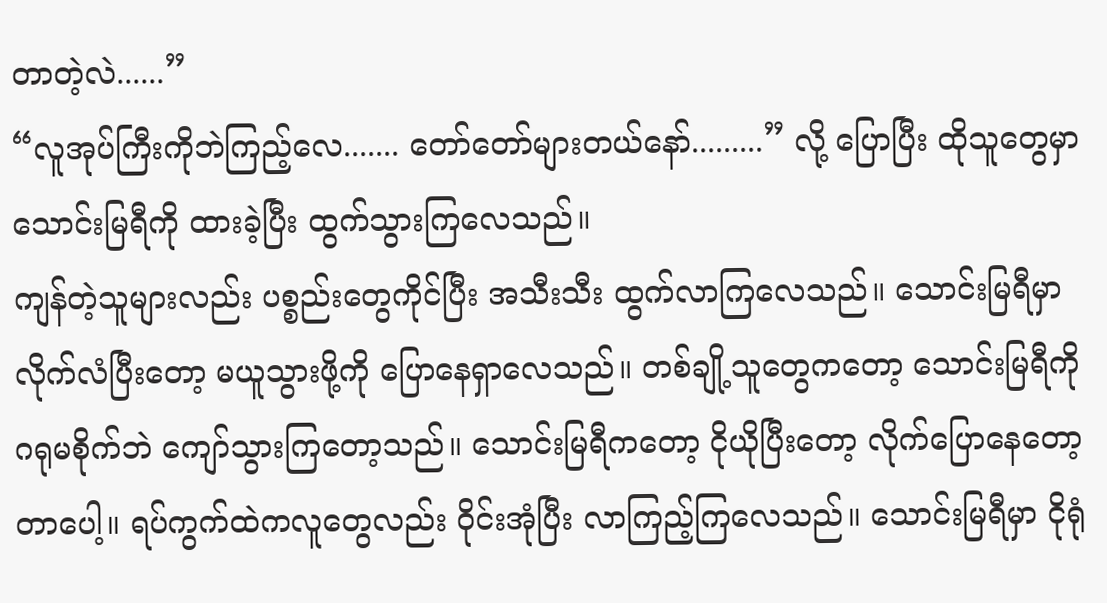တာတဲ့လဲ......”
“လူအုပ်ကြီးကိုဘဲကြည့်လေ....... တော်တော်များတယ်နော်.........” လို့ ပြောပြီး ထိုသူတွေမှာ သောင်းမြရီကို ထားခဲ့ပြီး ထွက်သွားကြလေသည်။
ကျန်တဲ့သူများလည်း ပစ္စည်းတွေကိုင်ပြီး အသီးသီး ထွက်လာကြလေသည်။ သောင်းမြရီမှာ လိုက်လံပြီးတော့ မယူသွားဖို့ကို ပြောနေရှာလေသည်။ တစ်ချို့သူတွေကတော့ သောင်းမြရီကို ဂရုမစိုက်ဘဲ ကျော်သွားကြတော့သည်။ သောင်းမြရီကတော့ ငိုယိုပြီးတော့ လိုက်ပြောနေတော့တာပေါ့။ ရပ်ကွက်ထဲကလူတွေလည်း ဝိုင်းအုံပြီး လာကြည့်ကြလေသည်။ သောင်းမြရီမှာ ငိုရုံ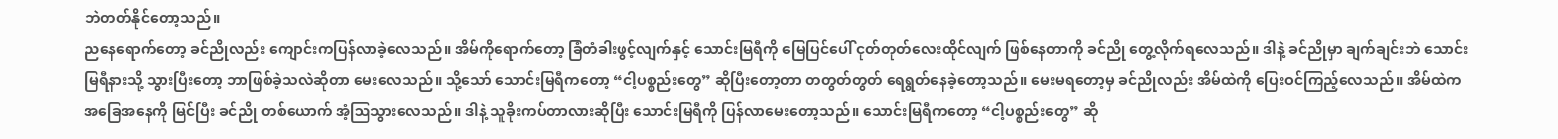ဘဲတတ်နိုင်တော့သည်။
ညနေရောက်တော့ ခင်ညိုလည်း ကျောင်းကပြန်လာခဲ့လေသည်။ အိမ်ကိုရောက်တော့ ခြံတံခါးဖွင့်လျက်နှင့် သောင်းမြရီကို မြေပြင်ပေါ် ငုတ်တုတ်လေးထိုင်လျက် ဖြစ်နေတာကို ခင်ညို တွေ့လိုက်ရလေသည်။ ဒါနဲ့ ခင်ညိုမှာ ချက်ချင်းဘဲ သောင်းမြရီနားသို့ သွားပြီးတော့ ဘာဖြစ်ခဲ့သလဲဆိုတာ မေးလေသည်။ သို့သော် သောင်းမြရီကတော့ “ငါ့ပစ္စည်းတွေ” ဆိုပြီးတော့တာ တတွတ်တွတ် ရေရွတ်နေခဲ့တော့သည်။ မေးမရတော့မှ ခင်ညိုလည်း အိမ်ထဲကို ပြေးဝင်ကြည့်လေသည်။ အိမ်ထဲက အခြေအနေကို မြင်ပြီး ခင်ညို တစ်ယောက် အံ့ဩသွားလေသည်။ ဒါနဲ့ သူခိုးကပ်တာလားဆိုပြီး သောင်းမြရီကို ပြန်လာမေးတော့သည်။ သောင်းမြရီကတော့ “ငါ့ပစ္စည်းတွေ” ဆို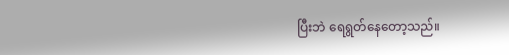ပြီးဘဲ ရေရွတ်နေတော့သည်။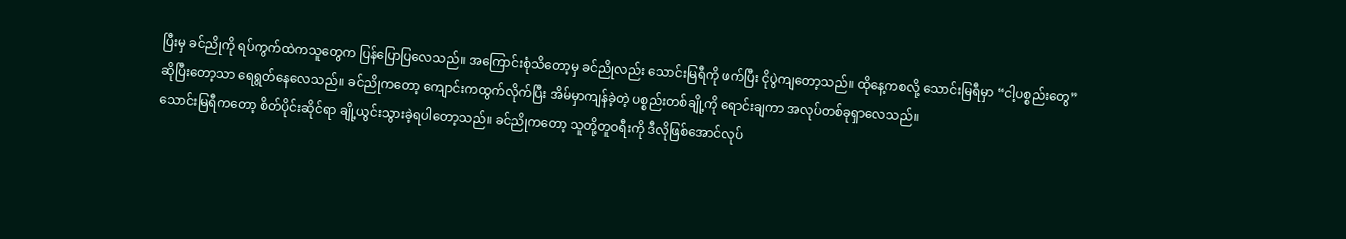ပြီးမှ ခင်ညိုကို ရပ်ကွက်ထဲကသူတွေက ပြန်ပြောပြလေသည်။ အကြောင်းစုံသိတော့မှ ခင်ညိုလည်း သောင်းမြရီကို ဖက်ပြီး ငိုပွဲကျတော့သည်။ ထိုနေ့ကစလို့ သောင်းမြရီမှာ “ငါ့ပစ္စည်းတွေ” ဆိုပြီးတော့သာ ရေရွတ်နေလေသည်။ ခင်ညိုကတော့ ကျောင်းကထွက်လိုက်ပြီး အိမ်မှာကျန်ခဲ့တဲ့ ပစ္စည်းတစ်ချို့ကို ရောင်းချကာ အလုပ်တစ်ခုရှာလေသည်။
သောင်းမြရီကတော့ စိတ်ပိုင်းဆိုင်ရာ ချို့ယွင်းသွားခဲ့ရပါတော့သည်။ ခင်ညိုကတော့ သူတို့တူဝရီးကို ဒီလိုဖြစ်အောင်လုပ်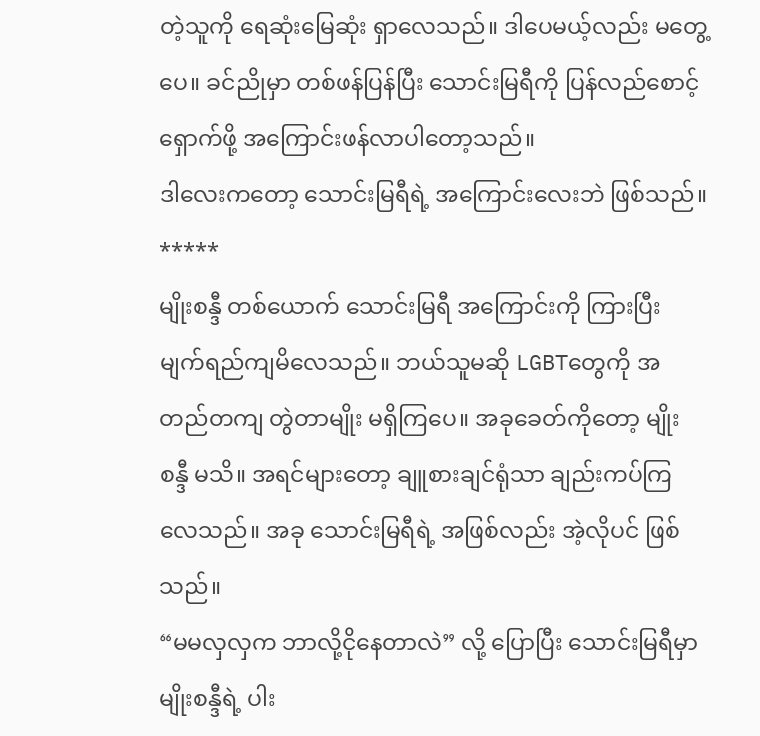တဲ့သူကို ရေဆုံးမြေဆုံး ရှာလေသည်။ ဒါပေမယ့်လည်း မတွေ့ပေ။ ခင်ညိုမှာ တစ်ဖန်ပြန်ပြီး သောင်းမြရီကို ပြန်လည်စောင့်ရှောက်ဖို့ အကြောင်းဖန်လာပါတော့သည်။
ဒါလေးကတော့ သောင်းမြရီရဲ့ အကြောင်းလေးဘဲ ဖြစ်သည်။
*****
မျိုးစန္ဒီ တစ်ယောက် သောင်းမြရီ အကြောင်းကို ကြားပြီး မျက်ရည်ကျမိလေသည်။ ဘယ်သူမဆို LGBTတွေကို အတည်တကျ တွဲတာမျိုး မရှိကြပေ။ အခုခေတ်ကိုတော့ မျိုးစန္ဒီ မသိ။ အရင်များတော့ ချူစားချင်ရုံသာ ချည်းကပ်ကြလေသည်။ အခု သောင်းမြရီရဲ့ အဖြစ်လည်း အဲ့လိုပင် ဖြစ်သည်။
“မမလှလှက ဘာလို့ငိုနေတာလဲ” လို့ ပြောပြီး သောင်းမြရီမှာ မျိုးစန္ဒီရဲ့ ပါး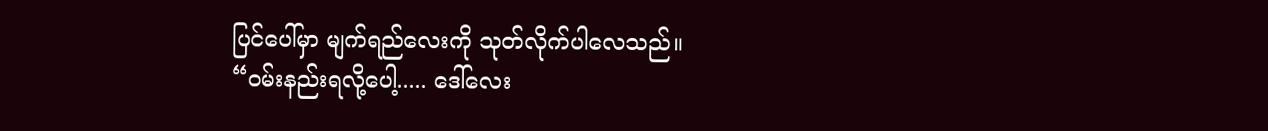ပြင်ပေါ်မှာ မျက်ရည်လေးကို သုတ်လိုက်ပါလေသည်။
“ဝမ်းနည်းရလို့ပေါ့..... ဒေါ်လေး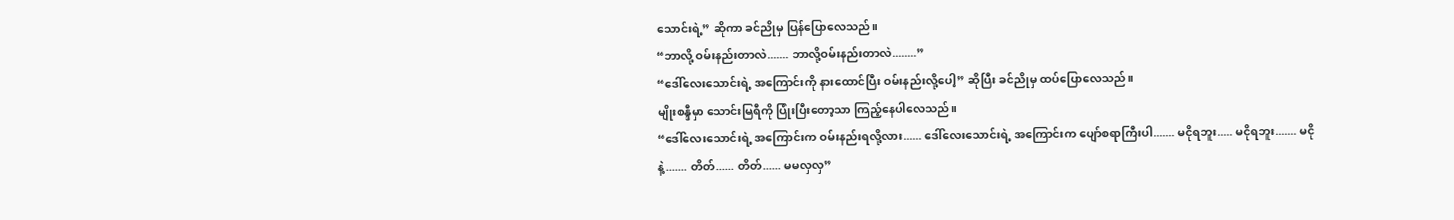သောင်းရဲ့” ဆိုကာ ခင်ညိုမှ ပြန်ပြောလေသည်။
“ဘာလို့ ဝမ်းနည်းတာလဲ....... ဘာလို့ဝမ်းနည်းတာလဲ........”
“ဒေါ်လေးသောင်းရဲ့ အကြောင်းကို နားထောင်ပြီး ဝမ်းနည်းလို့ပေါ့” ဆိုပြီး ခင်ညိုမှ ထပ်ပြောလေသည်။
မျိုးစန္ဒီမှာ သောင်းမြရီကို ပြုံးပြီးတော့သာ ကြည့်နေပါလေသည်။
“ဒေါ်လေးသောင်းရဲ့ အကြောင်းက ဝမ်းနည်းရလို့လား...... ဒေါ်လေးသောင်းရဲ့ အကြောင်းက ပျော်စရာကြီးပါ....... မငိုရဘူး..... မငိုရဘူး....... မငိုနဲ့....... တိတ်...... တိတ်...... မမလှလှ”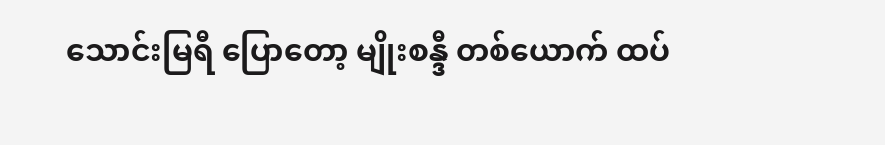သောင်းမြရီ ပြောတော့ မျိုးစန္ဒီ တစ်ယောက် ထပ်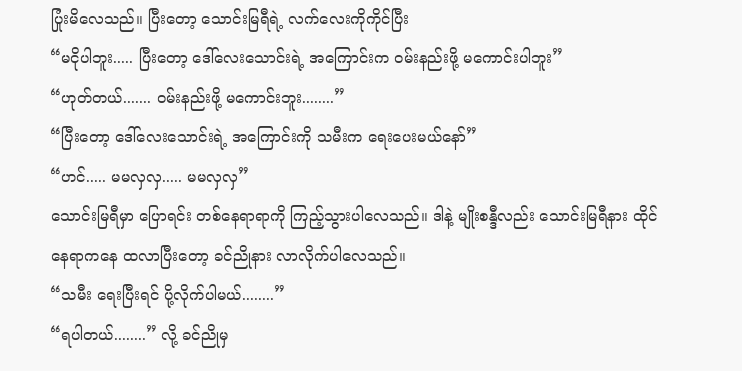ပြုံးမိလေသည်။ ပြီးတော့ သောင်းမြရီရဲ့ လက်လေးကိုကိုင်ပြီး
“မငိုပါဘူး..... ပြီးတော့ ဒေါ်လေးသောင်းရဲ့ အကြောင်းက ဝမ်းနည်းဖို့ မကောင်းပါဘူး”
“ဟုတ်တယ်....... ဝမ်းနည်းဖို့ မကောင်းဘူး........”
“ပြီးတော့ ဒေါ်လေးသောင်းရဲ့ အကြောင်းကို သမီးက ရေးပေးမယ်နော်”
“ဟင်..... မမလှလှ..... မမလှလှ”
သောင်းမြရီမှာ ပြောရင်း တစ်နေရာရာကို ကြည့်သွားပါလေသည်။ ဒါနဲ့ မျိုးစန္ဒီလည်း သောင်းမြရီနား ထိုင်နေရာကနေ ထလာပြီးတော့ ခင်ညိုနား လာလိုက်ပါလေသည်။
“သမီး ရေးပြီးရင် ပို့လိုက်ပါမယ်........”
“ရပါတယ်........” လို့ ခင်ညိုမှ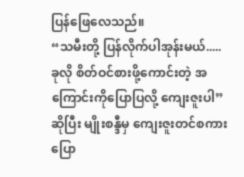ပြန်ဖြေလေသည်။
“သမီးတို့ ပြန်လိုက်ပါအုန်းမယ်..... ခုလို စိတ်ဝင်စားဖို့ကောင်းတဲ့ အကြောင်းကိုပြောပြလို့ ကျေးဇူးပါ” ဆိုပြီး မျိုးစန္ဒီမှ ကျေးဇူးတင်စကား ပြော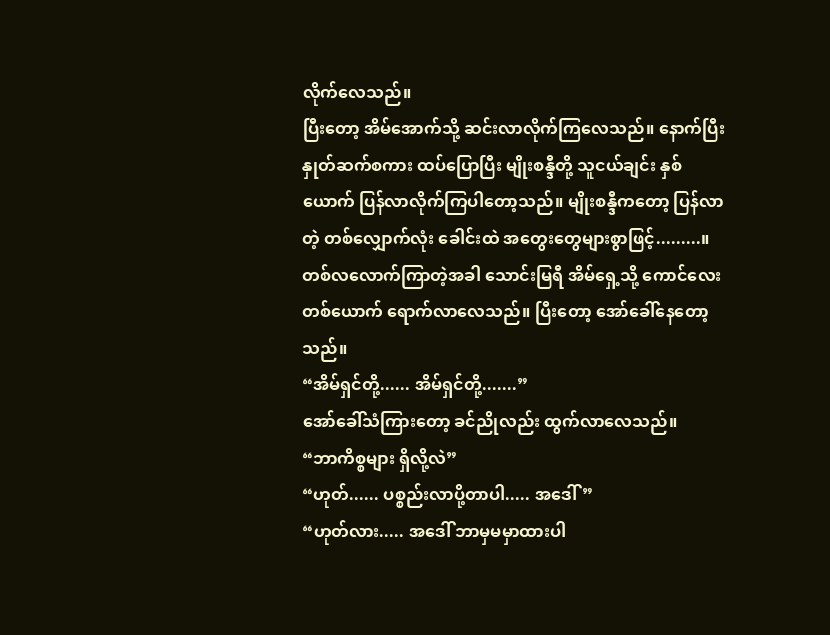လိုက်လေသည်။
ပြီးတော့ အိမ်အောက်သို့ ဆင်းလာလိုက်ကြလေသည်။ နောက်ပြီး နှုတ်ဆက်စကား ထပ်ပြောပြီး မျိုးစန္ဒီတို့ သူငယ်ချင်း နှစ်ယောက် ပြန်လာလိုက်ကြပါတော့သည်။ မျိုးစန္ဒီကတော့ ပြန်လာတဲ့ တစ်လျှောက်လုံး ခေါင်းထဲ အတွေးတွေများစွာဖြင့်.........။
တစ်လလောက်ကြာတဲ့အခါ သောင်းမြရီ အိမ်ရှေ့သို့ ကောင်လေး တစ်ယောက် ရောက်လာလေသည်။ ပြီးတော့ အော်ခေါ်နေတော့သည်။
“အိမ်ရှင်တို့...... အိမ်ရှင်တို့.......”
အော်ခေါ်သံကြားတော့ ခင်ညိုလည်း ထွက်လာလေသည်။
“ဘာကိစ္စများ ရှိလို့လဲ”
“ဟုတ်...... ပစ္စည်းလာပို့တာပါ..... အဒေါ်”
“ဟုတ်လား..... အဒေါ် ဘာမှမမှာထားပါ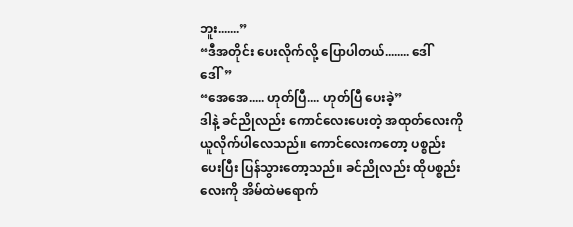ဘူး.......”
“ဒီအတိုင်း ပေးလိုက်လို့ ပြောပါတယ်........ ဒေါ်ဒေါ်”
“အေအေ..... ဟုတ်ပြီ.... ဟုတ်ပြီ ပေးခဲ့”
ဒါနဲ့ ခင်ညိုလည်း ကောင်လေးပေးတဲ့ အထုတ်လေးကို ယူလိုက်ပါလေသည်။ ကောင်လေးကတော့ ပစ္စည်းပေးပြီး ပြန်သွားတော့သည်။ ခင်ညိုလည်း ထိုပစ္စည်းလေးကို အိမ်ထဲမရောက်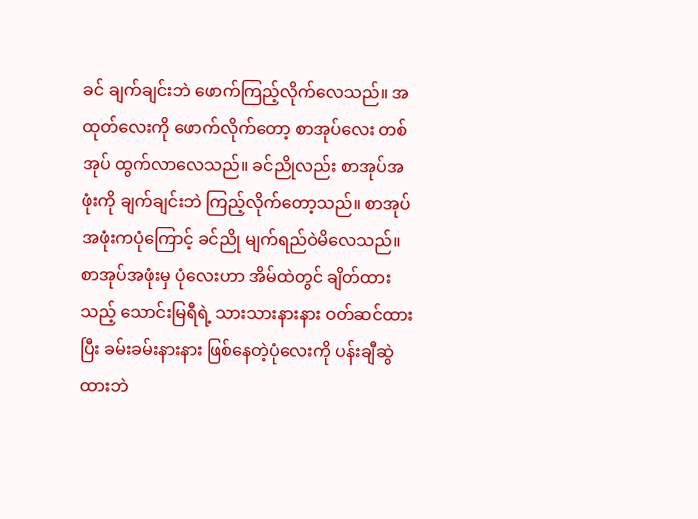ခင် ချက်ချင်းဘဲ ဖောက်ကြည့်လိုက်လေသည်။ အထုတ်လေးကို ဖောက်လိုက်တော့ စာအုပ်လေး တစ်အုပ် ထွက်လာလေသည်။ ခင်ညိုလည်း စာအုပ်အဖုံးကို ချက်ချင်းဘဲ ကြည့်လိုက်တော့သည်။ စာအုပ်အဖုံးကပုံကြောင့် ခင်ညို မျက်ရည်ဝဲမိလေသည်။
စာအုပ်အဖုံးမှ ပုံလေးဟာ အိမ်ထဲတွင် ချိတ်ထားသည့် သောင်းမြရီရဲ့ သားသားနားနား ဝတ်ဆင်ထားပြီး ခမ်းခမ်းနားနား ဖြစ်နေတဲ့ပုံလေးကို ပန်းချီဆွဲထားဘဲ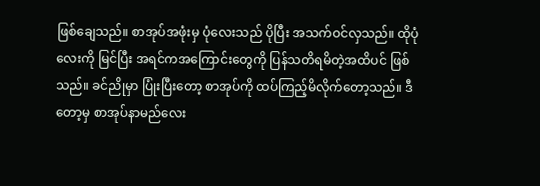ဖြစ်ချေသည်။ စာအုပ်အဖုံးမှ ပုံလေးသည် ပိုပြီး အသက်ဝင်လှသည်။ ထိုပုံလေးကို မြင်ပြီး အရင်ကအကြောင်းတွေကို ပြန်သတိရမိတဲ့အထိပင် ဖြစ်သည်။ ခင်ညိုမှာ ပြုံးပြီးတော့ စာအုပ်ကို ထပ်ကြည့်မိလိုက်တော့သည်။ ဒီတော့မှ စာအုပ်နာမည်လေး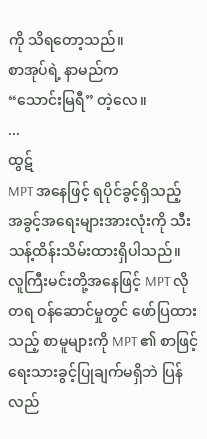ကို သိရတော့သည်။
စာအုပ်ရဲ့ နာမည်က
“သောင်းမြရီ” တဲ့လေ။
...
ထွဋ်
MPT အနေဖြင့် ရပိုင်ခွင့်ရှိသည့် အခွင့်အရေးများအားလုံးကို သီးသန့်ထိန်းသိမ်းထားရှိပါသည်။ လူကြီးမင်းတို့အနေဖြင့် MPT လိုတရ ဝန်ဆောင်မှုတွင် ဖော်ပြထားသည့် စာမူများကို MPT ၏ စာဖြင့်ရေးသားခွင့်ပြုချက်မရှိဘဲ ပြန်လည်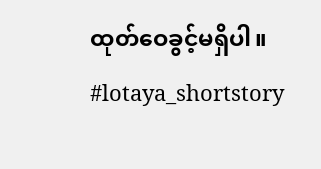ထုတ်ဝေခွင့်မရှိပါ။
#lotaya_shortstory